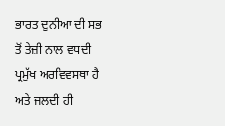ਭਾਰਤ ਦੁਨੀਆ ਦੀ ਸਭ ਤੋਂ ਤੇਜ਼ੀ ਨਾਲ ਵਧਦੀ ਪ੍ਰਮੁੱਖ ਅਰਵਿਵਸਥਾ ਹੈ ਅਤੇ ਜਲਦੀ ਹੀ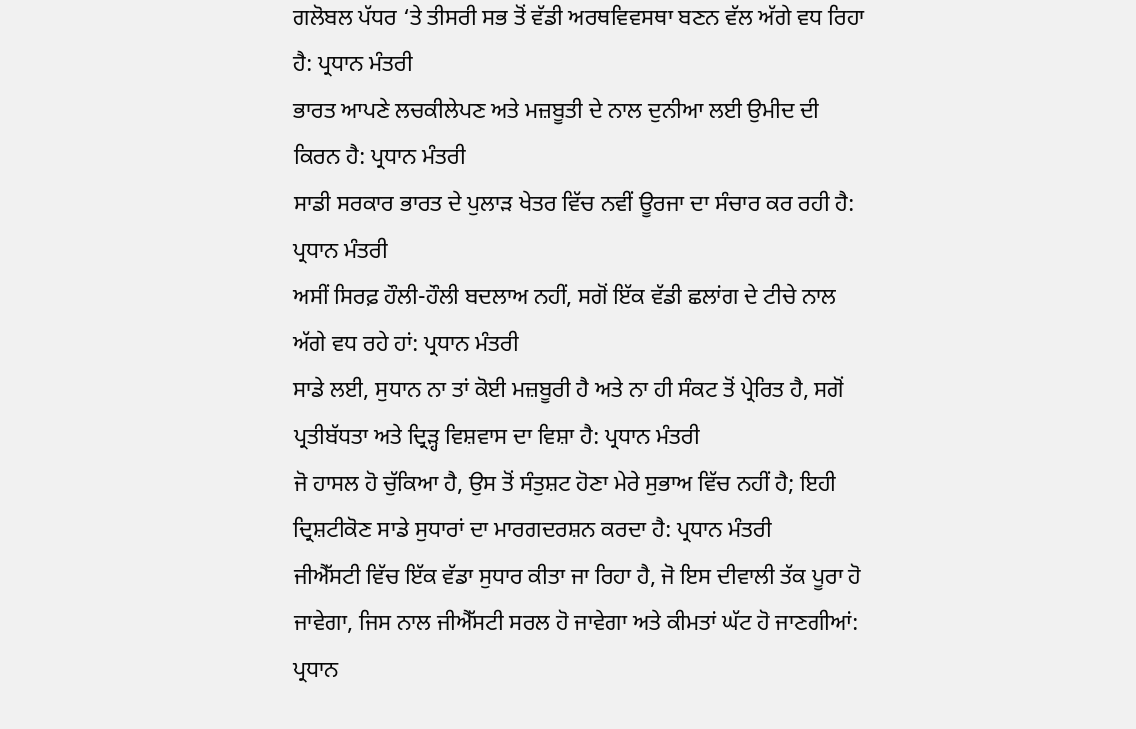ਗਲੋਬਲ ਪੱਧਰ ‘ਤੇ ਤੀਸਰੀ ਸਭ ਤੋਂ ਵੱਡੀ ਅਰਥਵਿਵਸਥਾ ਬਣਨ ਵੱਲ ਅੱਗੇ ਵਧ ਰਿਹਾ ਹੈ: ਪ੍ਰਧਾਨ ਮੰਤਰੀ
ਭਾਰਤ ਆਪਣੇ ਲਚਕੀਲੇਪਣ ਅਤੇ ਮਜ਼ਬੂਤੀ ਦੇ ਨਾਲ ਦੁਨੀਆ ਲਈ ਉਮੀਦ ਦੀ ਕਿਰਨ ਹੈ: ਪ੍ਰਧਾਨ ਮੰਤਰੀ
ਸਾਡੀ ਸਰਕਾਰ ਭਾਰਤ ਦੇ ਪੁਲਾੜ ਖੇਤਰ ਵਿੱਚ ਨਵੀਂ ਊਰਜਾ ਦਾ ਸੰਚਾਰ ਕਰ ਰਹੀ ਹੈ: ਪ੍ਰਧਾਨ ਮੰਤਰੀ
ਅਸੀਂ ਸਿਰਫ਼ ਹੌਲੀ-ਹੌਲੀ ਬਦਲਾਅ ਨਹੀਂ, ਸਗੋਂ ਇੱਕ ਵੱਡੀ ਛਲਾਂਗ ਦੇ ਟੀਚੇ ਨਾਲ ਅੱਗੇ ਵਧ ਰਹੇ ਹਾਂ: ਪ੍ਰਧਾਨ ਮੰਤਰੀ
ਸਾਡੇ ਲਈ, ਸੁਧਾਨ ਨਾ ਤਾਂ ਕੋਈ ਮਜ਼ਬੂਰੀ ਹੈ ਅਤੇ ਨਾ ਹੀ ਸੰਕਟ ਤੋਂ ਪ੍ਰੇਰਿਤ ਹੈ, ਸਗੋਂ ਪ੍ਰਤੀਬੱਧਤਾ ਅਤੇ ਦ੍ਰਿੜ੍ਹ ਵਿਸ਼ਵਾਸ ਦਾ ਵਿਸ਼ਾ ਹੈ: ਪ੍ਰਧਾਨ ਮੰਤਰੀ
ਜੋ ਹਾਸਲ ਹੋ ਚੁੱਕਿਆ ਹੈ, ਉਸ ਤੋਂ ਸੰਤੁਸ਼ਟ ਹੋਣਾ ਮੇਰੇ ਸੁਭਾਅ ਵਿੱਚ ਨਹੀਂ ਹੈ; ਇਹੀ ਦ੍ਰਿਸ਼ਟੀਕੋਣ ਸਾਡੇ ਸੁਧਾਰਾਂ ਦਾ ਮਾਰਗਦਰਸ਼ਨ ਕਰਦਾ ਹੈ: ਪ੍ਰਧਾਨ ਮੰਤਰੀ
ਜੀਐੱਸਟੀ ਵਿੱਚ ਇੱਕ ਵੱਡਾ ਸੁਧਾਰ ਕੀਤਾ ਜਾ ਰਿਹਾ ਹੈ, ਜੋ ਇਸ ਦੀਵਾਲੀ ਤੱਕ ਪੂਰਾ ਹੋ ਜਾਵੇਗਾ, ਜਿਸ ਨਾਲ ਜੀਐੱਸਟੀ ਸਰਲ ਹੋ ਜਾਵੇਗਾ ਅਤੇ ਕੀਮਤਾਂ ਘੱਟ ਹੋ ਜਾਣਗੀਆਂ: ਪ੍ਰਧਾਨ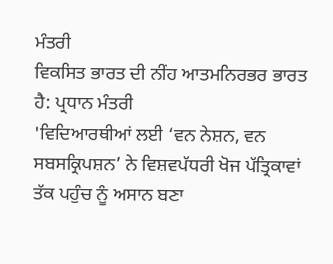ਮੰਤਰੀ
ਵਿਕਸਿਤ ਭਾਰਤ ਦੀ ਨੀਂਹ ਆਤਮਨਿਰਭਰ ਭਾਰਤ ਹੈ: ਪ੍ਰਧਾਨ ਮੰਤਰੀ
'ਵਿਦਿਆਰਥੀਆਂ ਲਈ ‘ਵਨ ਨੇਸ਼ਨ, ਵਨ ਸਬਸਕ੍ਰਿਪਸ਼ਨ’ ਨੇ ਵਿਸ਼ਵਪੱਧਰੀ ਖੋਜ ਪੱਤ੍ਰਿਕਾਵਾਂ ਤੱਕ ਪਹੁੰਚ ਨੂੰ ਅਸਾਨ ਬਣਾ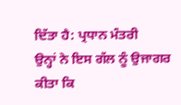ਦਿੱਤਾ ਹੈ: ਪ੍ਰਧਾਨ ਮੰਤਰੀ
ਉਨ੍ਹਾਂ ਨੇ ਇਸ ਗੱਲ ਨੂੰ ਉਜਾਗਰ ਕੀਤਾ ਕਿ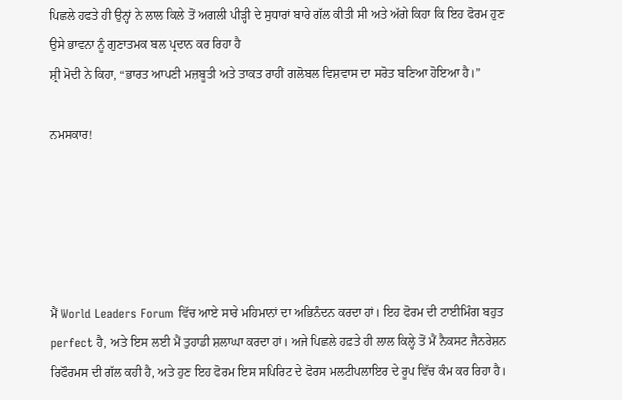ਪਿਛਲੇ ਹਫਤੇ ਹੀ ਉਨ੍ਹਾਂ ਨੇ ਲਾਲ ਕਿਲੇ ਤੋਂ ਅਗਲੀ ਪੀੜ੍ਹੀ ਦੇ ਸੁਧਾਰਾਂ ਬਾਰੇ ਗੱਲ ਕੀਤੀ ਸੀ ਅਤੇ ਅੱਗੇ ਕਿਹਾ ਕਿ ਇਹ ਫੋਰਮ ਹੁਣ ਉਸੇ ਭਾਵਨਾ ਨੂੰ ਗੁਣਾਤਮਕ ਬਲ ਪ੍ਰਦਾਨ ਕਰ ਰਿਹਾ ਹੈ
ਸ਼੍ਰੀ ਮੋਦੀ ਨੇ ਕਿਹਾ, “ਭਾਰਤ ਆਪਣੀ ਮਜ਼ਬੂਤੀ ਅਤੇ ਤਾਕਤ ਰਾਹੀਂ ਗਲੋਬਲ ਵਿਸ਼ਵਾਸ ਦਾ ਸਰੋਤ ਬਣਿਆ ਹੋਇਆ ਹੈ।”

ਨਮਸਕਾਰ!





ਮੈਂ World Leaders Forum ਵਿੱਚ ਆਏ ਸਾਰੇ ਮਹਿਮਾਨਾਂ ਦਾ ਅਭਿਨੰਦਨ ਕਰਦਾ ਹਾਂ। ਇਹ ਫੋਰਮ ਦੀ ਟਾਈਮਿੰਗ ਬਹੁਤ perfect ਹੈ, ਅਤੇ ਇਸ ਲਈ ਮੈਂ ਤੁਹਾਡੀ ਸ਼ਲਾਘਾ ਕਰਦਾ ਹਾਂ। ਅਜੇ ਪਿਛਲੇ ਹਫ਼ਤੇ ਹੀ ਲਾਲ ਕਿਲ੍ਹੇ ਤੋਂ ਮੈਂ ਨੈਕਸਟ ਜੈਨਰੇਸ਼ਨ ਰਿਫੌਰਮਸ ਦੀ ਗੱਲ ਕਹੀ ਹੈ, ਅਤੇ ਹੁਣ ਇਹ ਫੋਰਮ ਇਸ ਸਪਿਰਿਟ ਦੇ ਫੋਰਸ ਮਲਟੀਪਲਾਇਰ ਦੇ ਰੂਪ ਵਿੱਚ ਕੰਮ ਕਰ ਰਿਹਾ ਹੈ।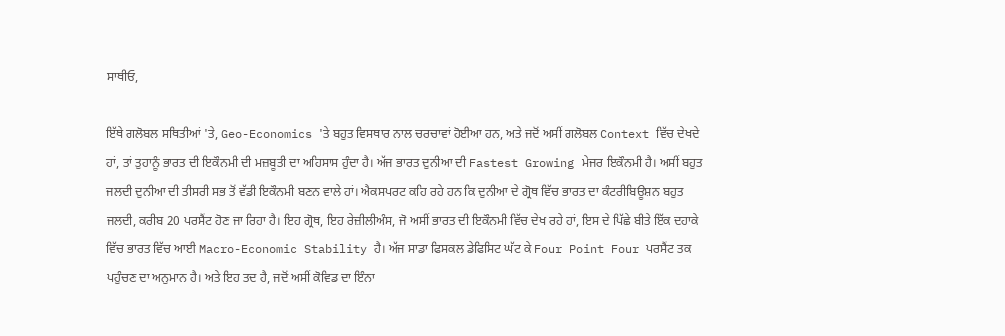ਸਾਥੀਓ,

ਇੱਥੇ ਗਲੋਬਲ ਸਥਿਤੀਆਂ 'ਤੇ, Geo-Economics 'ਤੇ ਬਹੁਤ ਵਿਸਥਾਰ ਨਾਲ ਚਰਚਾਵਾਂ ਹੋਈਆ ਹਨ, ਅਤੇ ਜਦੋਂ ਅਸੀਂ ਗਲੋਬਲ Context ਵਿੱਚ ਦੇਖਦੇ ਹਾਂ, ਤਾਂ ਤੁਹਾਨੂੰ ਭਾਰਤ ਦੀ ਇਕੌਨਮੀ ਦੀ ਮਜ਼ਬੂਤੀ ਦਾ ਅਹਿਸਾਸ ਹੁੰਦਾ ਹੈ। ਅੱਜ ਭਾਰਤ ਦੁਨੀਆ ਦੀ Fastest Growing ਮੇਜਰ ਇਕੌਨਮੀ ਹੈ। ਅਸੀਂ ਬਹੁਤ ਜਲਦੀ ਦੁਨੀਆ ਦੀ ਤੀਸਰੀ ਸਭ ਤੋਂ ਵੱਡੀ ਇਕੌਨਮੀ ਬਣਨ ਵਾਲੇ ਹਾਂ। ਐਕਸਪਰਟ ਕਹਿ ਰਹੇ ਹਨ ਕਿ ਦੁਨੀਆ ਦੇ ਗ੍ਰੋਥ ਵਿੱਚ ਭਾਰਤ ਦਾ ਕੰਟਰੀਬਿਊਸ਼ਨ ਬਹੁਤ ਜਲਦੀ, ਕਰੀਬ 20 ਪਰਸੈਂਟ ਹੋਣ ਜਾ ਰਿਹਾ ਹੈ। ਇਹ ਗ੍ਰੋਥ, ਇਹ ਰੇਜ਼ੀਲੀਅੰਸ, ਜੋ ਅਸੀਂ ਭਾਰਤ ਦੀ ਇਕੌਨਮੀ ਵਿੱਚ ਦੇਖ ਰਹੇ ਹਾਂ, ਇਸ ਦੇ ਪਿੱਛੇ ਬੀਤੇ ਇੱਕ ਦਹਾਕੇ ਵਿੱਚ ਭਾਰਤ ਵਿੱਚ ਆਈ Macro-Economic Stability ਹੈ। ਅੱਜ ਸਾਡਾ ਫਿਸਕਲ ਡੇਫਿਸਿਟ ਘੱਟ ਕੇ Four Point Four ਪਰਸੈਂਟ ਤਕ ਪਹੁੰਚਣ ਦਾ ਅਨੁਮਾਨ ਹੈ। ਅਤੇ ਇਹ ਤਦ ਹੈ, ਜਦੋਂ ਅਸੀਂ ਕੋਵਿਡ ਦਾ ਇੰਨਾ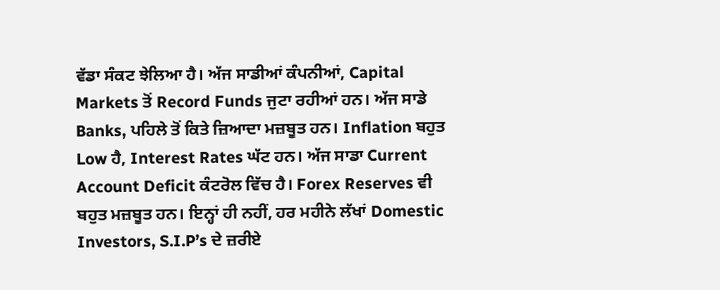ਵੱਡਾ ਸੰਕਟ ਝੇਲਿਆ ਹੈ। ਅੱਜ ਸਾਡੀਆਂ ਕੰਪਨੀਆਂ, Capital Markets ਤੋਂ Record Funds ਜੁਟਾ ਰਹੀਆਂ ਹਨ। ਅੱਜ ਸਾਡੇ Banks, ਪਹਿਲੇ ਤੋਂ ਕਿਤੇ ਜ਼ਿਆਦਾ ਮਜ਼ਬੂਤ ਹਨ। Inflation ਬਹੁਤ Low ਹੈ, Interest Rates ਘੱਟ ਹਨ। ਅੱਜ ਸਾਡਾ Current Account Deficit ਕੰਟਰੋਲ ਵਿੱਚ ਹੈ। Forex Reserves ਵੀ ਬਹੁਤ ਮਜ਼ਬੂਤ ਹਨ। ਇਨ੍ਹਾਂ ਹੀ ਨਹੀਂ, ਹਰ ਮਹੀਨੇ ਲੱਖਾਂ Domestic Investors, S.I.P’s ਦੇ ਜ਼ਰੀਏ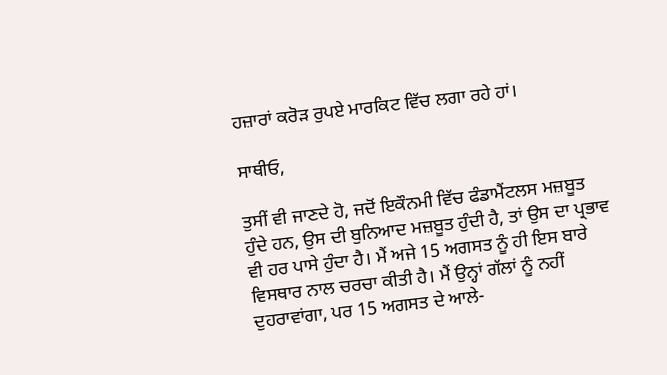ਹਜ਼ਾਰਾਂ ਕਰੋੜ ਰੁਪਏ ਮਾਰਕਿਟ ਵਿੱਚ ਲਗਾ ਰਹੇ ਹਾਂ।

ਸਾਥੀਓ,

ਤੁਸੀਂ ਵੀ ਜਾਣਦੇ ਹੋ, ਜਦੋਂ ਇਕੌਨਮੀ ਵਿੱਚ ਫੰਡਾਮੈਂਟਲਸ ਮਜ਼ਬੂਤ ਹੁੰਦੇ ਹਨ, ਉਸ ਦੀ ਬੁਨਿਆਦ ਮਜ਼ਬੂਤ ਹੁੰਦੀ ਹੈ, ਤਾਂ ਉਸ ਦਾ ਪ੍ਰਭਾਵ ਵੀ ਹਰ ਪਾਸੇ ਹੁੰਦਾ ਹੈ। ਮੈਂ ਅਜੇ 15 ਅਗਸਤ ਨੂੰ ਹੀ ਇਸ ਬਾਰੇ ਵਿਸਥਾਰ ਨਾਲ ਚਰਚਾ ਕੀਤੀ ਹੈ। ਮੈਂ ਉਨ੍ਹਾਂ ਗੱਲਾਂ ਨੂੰ ਨਹੀਂ ਦੁਹਰਾਵਾਂਗਾ, ਪਰ 15 ਅਗਸਤ ਦੇ ਆਲੇ-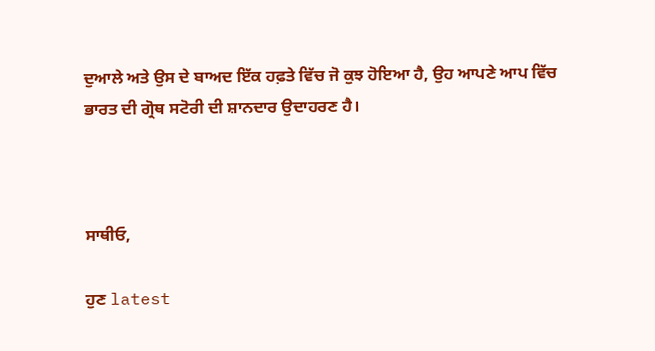ਦੁਆਲੇ ਅਤੇ ਉਸ ਦੇ ਬਾਅਦ ਇੱਕ ਹਫ਼ਤੇ ਵਿੱਚ ਜੋ ਕੁਝ ਹੋਇਆ ਹੈ, ਉਹ ਆਪਣੇ ਆਪ ਵਿੱਚ ਭਾਰਤ ਦੀ ਗ੍ਰੋਥ ਸਟੋਰੀ ਦੀ ਸ਼ਾਨਦਾਰ ਉਦਾਹਰਣ ਹੈ।



ਸਾਥੀਓ,

ਹੁਣ latest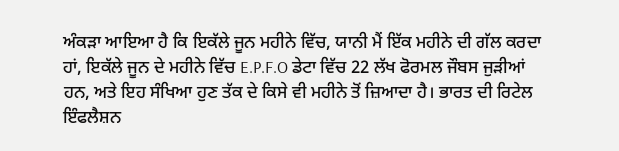ਅੰਕੜਾ ਆਇਆ ਹੈ ਕਿ ਇਕੱਲੇ ਜੂਨ ਮਹੀਨੇ ਵਿੱਚ, ਯਾਨੀ ਮੈਂ ਇੱਕ ਮਹੀਨੇ ਦੀ ਗੱਲ ਕਰਦਾ ਹਾਂ, ਇਕੱਲੇ ਜੂਨ ਦੇ ਮਹੀਨੇ ਵਿੱਚ E.P.F.O ਡੇਟਾ ਵਿੱਚ 22 ਲੱਖ ਫੋਰਮਲ ਜੌਬਸ ਜੁੜੀਆਂ ਹਨ, ਅਤੇ ਇਹ ਸੰਖਿਆ ਹੁਣ ਤੱਕ ਦੇ ਕਿਸੇ ਵੀ ਮਹੀਨੇ ਤੋਂ ਜ਼ਿਆਦਾ ਹੈ। ਭਾਰਤ ਦੀ ਰਿਟੇਲ ਇੰਫਲੈਸ਼ਨ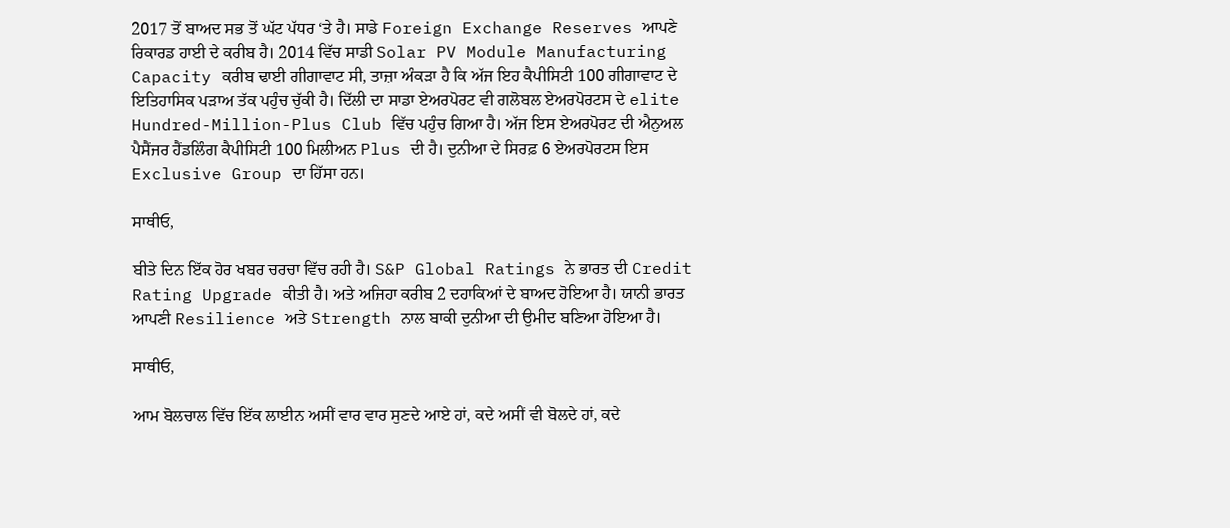2017 ਤੋਂ ਬਾਅਦ ਸਭ ਤੋਂ ਘੱਟ ਪੱਧਰ ‘ਤੇ ਹੈ। ਸਾਡੇ Foreign Exchange Reserves ਆਪਣੇ ਰਿਕਾਰਡ ਹਾਈ ਦੇ ਕਰੀਬ ਹੈ। 2014 ਵਿੱਚ ਸਾਡੀ Solar PV Module Manufacturing Capacity ਕਰੀਬ ਢਾਈ ਗੀਗਾਵਾਟ ਸੀ, ਤਾਜ਼ਾ ਅੰਕੜਾ ਹੈ ਕਿ ਅੱਜ ਇਹ ਕੈਪੀਸਿਟੀ 100 ਗੀਗਾਵਾਟ ਦੇ ਇਤਿਹਾਸਿਕ ਪੜਾਅ ਤੱਕ ਪਹੁੰਚ ਚੁੱਕੀ ਹੈ। ਦਿੱਲੀ ਦਾ ਸਾਡਾ ਏਅਰਪੋਰਟ ਵੀ ਗਲੋਬਲ ਏਅਰਪੋਰਟਸ ਦੇ elite Hundred-Million-Plus Club ਵਿੱਚ ਪਹੁੰਚ ਗਿਆ ਹੈ। ਅੱਜ ਇਸ ਏਅਰਪੋਰਟ ਦੀ ਐਨੁਅਲ ਪੈਸੈਂਜਰ ਹੈਂਡਲਿੰਗ ਕੈਪੀਸਿਟੀ 100 ਮਿਲੀਅਨ Plus ਦੀ ਹੈ। ਦੁਨੀਆ ਦੇ ਸਿਰਫ਼ 6 ਏਅਰਪੋਰਟਸ ਇਸ Exclusive Group ਦਾ ਹਿੱਸਾ ਹਨ।

ਸਾਥੀਓ,

ਬੀਤੇ ਦਿਨ ਇੱਕ ਹੋਰ ਖਬਰ ਚਰਚਾ ਵਿੱਚ ਰਹੀ ਹੈ। S&P Global Ratings ਨੇ ਭਾਰਤ ਦੀ Credit Rating Upgrade ਕੀਤੀ ਹੈ। ਅਤੇ ਅਜਿਹਾ ਕਰੀਬ 2 ਦਹਾਕਿਆਂ ਦੇ ਬਾਅਦ ਹੋਇਆ ਹੈ। ਯਾਨੀ ਭਾਰਤ ਆਪਣੀ Resilience ਅਤੇ Strength ਨਾਲ ਬਾਕੀ ਦੁਨੀਆ ਦੀ ਉਮੀਦ ਬਣਿਆ ਹੋਇਆ ਹੈ।

ਸਾਥੀਓ,

ਆਮ ਬੋਲਚਾਲ ਵਿੱਚ ਇੱਕ ਲਾਈਨ ਅਸੀਂ ਵਾਰ ਵਾਰ ਸੁਣਦੇ ਆਏ ਹਾਂ, ਕਦੇ ਅਸੀਂ ਵੀ ਬੋਲਦੇ ਹਾਂ, ਕਦੇ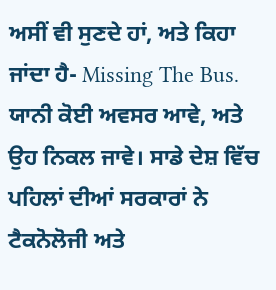ਅਸੀਂ ਵੀ ਸੁਣਦੇ ਹਾਂ, ਅਤੇ ਕਿਹਾ ਜਾਂਦਾ ਹੈ- Missing The Bus. ਯਾਨੀ ਕੋਈ ਅਵਸਰ ਆਵੇ, ਅਤੇ ਉਹ ਨਿਕਲ ਜਾਵੇ। ਸਾਡੇ ਦੇਸ਼ ਵਿੱਚ ਪਹਿਲਾਂ ਦੀਆਂ ਸਰਕਾਰਾਂ ਨੇ ਟੈਕਨੋਲੋਜੀ ਅਤੇ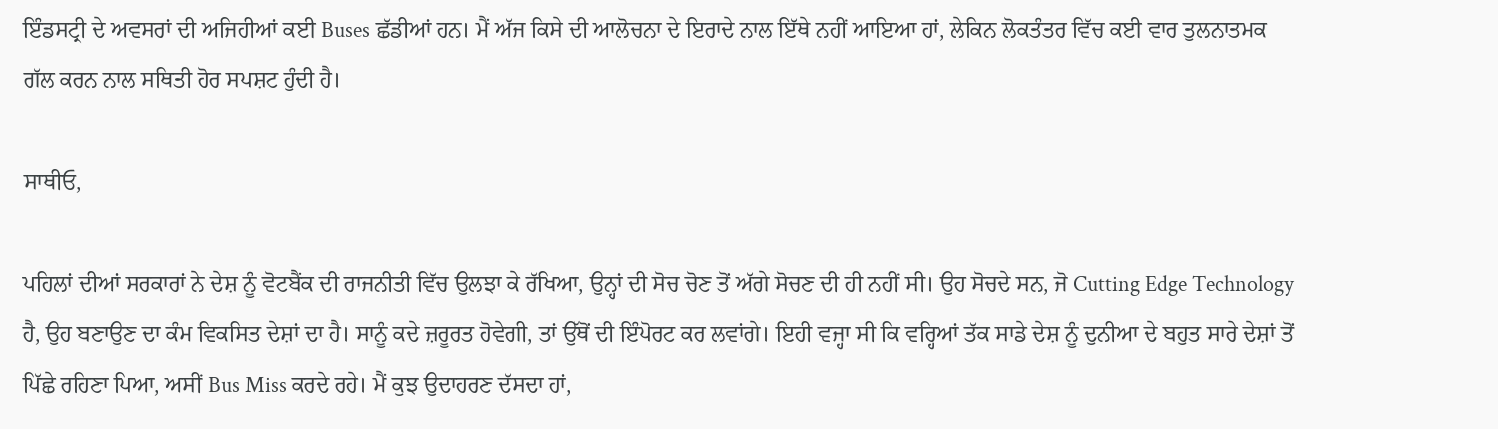ਇੰਡਸਟ੍ਰੀ ਦੇ ਅਵਸਰਾਂ ਦੀ ਅਜਿਹੀਆਂ ਕਈ Buses ਛੱਡੀਆਂ ਹਨ। ਮੈਂ ਅੱਜ ਕਿਸੇ ਦੀ ਆਲੋਚਨਾ ਦੇ ਇਰਾਦੇ ਨਾਲ ਇੱਥੇ ਨਹੀਂ ਆਇਆ ਹਾਂ, ਲੇਕਿਨ ਲੋਕਤੰਤਰ ਵਿੱਚ ਕਈ ਵਾਰ ਤੁਲਨਾਤਮਕ ਗੱਲ ਕਰਨ ਨਾਲ ਸਥਿਤੀ ਹੋਰ ਸਪਸ਼ਟ ਹੁੰਦੀ ਹੈ।

ਸਾਥੀਓ,

ਪਹਿਲਾਂ ਦੀਆਂ ਸਰਕਾਰਾਂ ਨੇ ਦੇਸ਼ ਨੂੰ ਵੋਟਬੈਂਕ ਦੀ ਰਾਜਨੀਤੀ ਵਿੱਚ ਉਲਝਾ ਕੇ ਰੱਖਿਆ, ਉਨ੍ਹਾਂ ਦੀ ਸੋਚ ਚੋਣ ਤੋਂ ਅੱਗੇ ਸੋਚਣ ਦੀ ਹੀ ਨਹੀਂ ਸੀ। ਉਹ ਸੋਚਦੇ ਸਨ, ਜੋ Cutting Edge Technology ਹੈ, ਉਹ ਬਣਾਉਣ ਦਾ ਕੰਮ ਵਿਕਸਿਤ ਦੇਸ਼ਾਂ ਦਾ ਹੈ। ਸਾਨੂੰ ਕਦੇ ਜ਼ਰੂਰਤ ਹੋਵੇਗੀ, ਤਾਂ ਉੱਥੋਂ ਦੀ ਇੰਪੋਰਟ ਕਰ ਲਵਾਂਗੇ। ਇਹੀ ਵਜ੍ਹਾ ਸੀ ਕਿ ਵਰ੍ਹਿਆਂ ਤੱਕ ਸਾਡੇ ਦੇਸ਼ ਨੂੰ ਦੁਨੀਆ ਦੇ ਬਹੁਤ ਸਾਰੇ ਦੇਸ਼ਾਂ ਤੋਂ ਪਿੱਛੇ ਰਹਿਣਾ ਪਿਆ, ਅਸੀਂ Bus Miss ਕਰਦੇ ਰਹੇ। ਮੈਂ ਕੁਝ ਉਦਾਹਰਣ ਦੱਸਦਾ ਹਾਂ,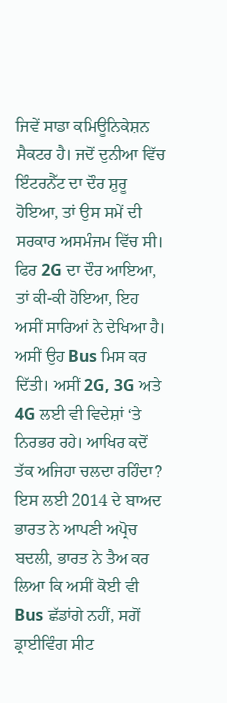ਜਿਵੇਂ ਸਾਡਾ ਕਮਿਊਨਿਕੇਸ਼ਨ ਸੈਕਟਰ ਹੈ। ਜਦੋਂ ਦੁਨੀਆ ਵਿੱਚ ਇੰਟਰਨੈੱਟ ਦਾ ਦੌਰ ਸ਼ੁਰੂ ਹੋਇਆ, ਤਾਂ ਉਸ ਸਮੇਂ ਦੀ ਸਰਕਾਰ ਅਸਮੰਜਮ ਵਿੱਚ ਸੀ। ਫਿਰ 2G ਦਾ ਦੌਰ ਆਇਆ, ਤਾਂ ਕੀ-ਕੀ ਹੋਇਆ, ਇਹ ਅਸੀਂ ਸਾਰਿਆਂ ਨੇ ਦੇਖਿਆ ਹੈ। ਅਸੀਂ ਉਹ Bus ਮਿਸ ਕਰ ਦਿੱਤੀ। ਅਸੀਂ 2G, 3G ਅਤੇ 4G ਲਈ ਵੀ ਵਿਦੇਸ਼ਾਂ ‘ਤੇ ਨਿਰਭਰ ਰਹੇ। ਆਖਿਰ ਕਦੋਂ ਤੱਕ ਅਜਿਹਾ ਚਲਦਾ ਰਹਿੰਦਾ? ਇਸ ਲਈ 2014 ਦੇ ਬਾਅਦ ਭਾਰਤ ਨੇ ਆਪਣੀ ਅਪ੍ਰੋਚ ਬਦਲੀ, ਭਾਰਤ ਨੇ ਤੈਅ ਕਰ ਲਿਆ ਕਿ ਅਸੀਂ ਕੋਈ ਵੀ Bus ਛੱਡਾਂਗੇ ਨਹੀਂ, ਸਗੋਂ ਡ੍ਰਾਈਵਿੰਗ ਸੀਟ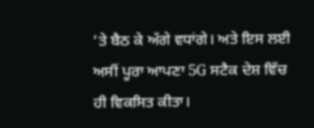‘ਤੇ ਬੈਠ ਕੇ ਅੱਗੇ ਵਧਾਂਗੇ। ਅਤੇ ਇਸ ਲਈ ਅਸੀਂ ਪੂਰਾ ਆਪਣਾ 5G ਸਟੈਕ ਦੇਸ਼ ਵਿੱਚ ਹੀ ਵਿਕਸਿਤ ਕੀਤਾ।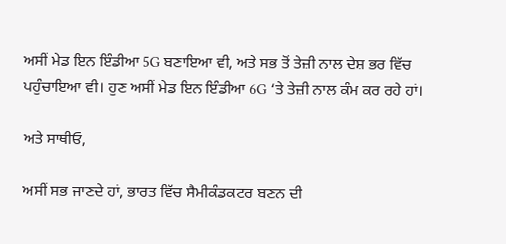ਅਸੀਂ ਮੇਡ ਇਨ ਇੰਡੀਆ 5G ਬਣਾਇਆ ਵੀ, ਅਤੇ ਸਭ ਤੋਂ ਤੇਜ਼ੀ ਨਾਲ ਦੇਸ਼ ਭਰ ਵਿੱਚ ਪਹੁੰਚਾਇਆ ਵੀ। ਹੁਣ ਅਸੀਂ ਮੇਡ ਇਨ ਇੰਡੀਆ 6G ‘ਤੇ ਤੇਜ਼ੀ ਨਾਲ ਕੰਮ ਕਰ ਰਹੇ ਹਾਂ।

ਅਤੇ ਸਾਥੀਓ,

ਅਸੀਂ ਸਭ ਜਾਣਦੇ ਹਾਂ, ਭਾਰਤ ਵਿੱਚ ਸੈਮੀਕੰਡਕਟਰ ਬਣਨ ਦੀ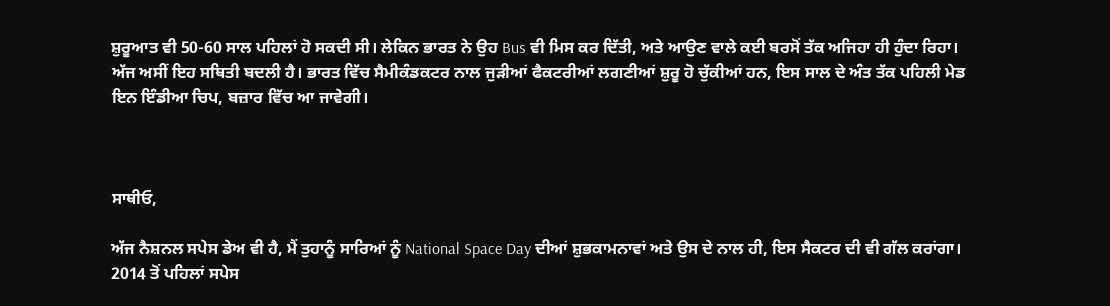ਸ਼ੁਰੂਆਤ ਵੀ 50-60 ਸਾਲ ਪਹਿਲਾਂ ਹੋ ਸਕਦੀ ਸੀ। ਲੇਕਿਨ ਭਾਰਤ ਨੇ ਉਹ Bus ਵੀ ਮਿਸ ਕਰ ਦਿੱਤੀ, ਅਤੇ ਆਉਣ ਵਾਲੇ ਕਈ ਬਰਸੋਂ ਤੱਕ ਅਜਿਹਾ ਹੀ ਹੁੰਦਾ ਰਿਹਾ। ਅੱਜ ਅਸੀਂ ਇਹ ਸਥਿਤੀ ਬਦਲੀ ਹੈ। ਭਾਰਤ ਵਿੱਚ ਸੈਮੀਕੰਡਕਟਰ ਨਾਲ ਜੁੜੀਆਂ ਫੈਕਟਰੀਆਂ ਲਗਣੀਆਂ ਸ਼ੁਰੂ ਹੋ ਚੁੱਕੀਆਂ ਹਨ, ਇਸ ਸਾਲ ਦੇ ਅੰਤ ਤੱਕ ਪਹਿਲੀ ਮੇਡ ਇਨ ਇੰਡੀਆ ਚਿਪ, ਬਜ਼ਾਰ ਵਿੱਚ ਆ ਜਾਵੇਗੀ।



ਸਾਥੀਓ,

ਅੱਜ ਨੈਸ਼ਨਲ ਸਪੇਸ ਡੇਅ ਵੀ ਹੈ, ਮੈਂ ਤੁਹਾਨੂੰ ਸਾਰਿਆਂ ਨੂੰ National Space Day ਦੀਆਂ ਸ਼ੁਭਕਾਮਨਾਵਾਂ ਅਤੇ ਉਸ ਦੇ ਨਾਲ ਹੀ, ਇਸ ਸੈਕਟਰ ਦੀ ਵੀ ਗੱਲ ਕਰਾਂਗਾ। 2014 ਤੋਂ ਪਹਿਲਾਂ ਸਪੇਸ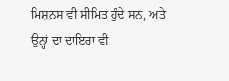ਮਿਸ਼ਨਸ ਵੀ ਸੀਮਿਤ ਹੁੰਦੇ ਸਨ, ਅਤੇ ਉਨ੍ਹਾਂ ਦਾ ਦਾਇਰਾ ਵੀ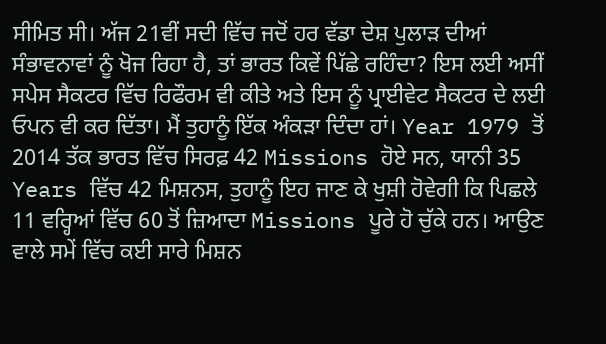ਸੀਮਿਤ ਸੀ। ਅੱਜ 21ਵੀਂ ਸਦੀ ਵਿੱਚ ਜਦੋਂ ਹਰ ਵੱਡਾ ਦੇਸ਼ ਪੁਲਾੜ ਦੀਆਂ ਸੰਭਾਵਨਾਵਾਂ ਨੂੰ ਖੋਜ ਰਿਹਾ ਹੈ, ਤਾਂ ਭਾਰਤ ਕਿਵੇਂ ਪਿੱਛੇ ਰਹਿੰਦਾ? ਇਸ ਲਈ ਅਸੀਂ ਸਪੇਸ ਸੈਕਟਰ ਵਿੱਚ ਰਿਫੌਰਮ ਵੀ ਕੀਤੇ ਅਤੇ ਇਸ ਨੂੰ ਪ੍ਰਾਈਵੇਟ ਸੈਕਟਰ ਦੇ ਲਈ ਓਪਨ ਵੀ ਕਰ ਦਿੱਤਾ। ਮੈਂ ਤੁਹਾਨੂੰ ਇੱਕ ਅੰਕੜਾ ਦਿੰਦਾ ਹਾਂ। Year 1979 ਤੋਂ 2014 ਤੱਕ ਭਾਰਤ ਵਿੱਚ ਸਿਰਫ਼ 42 Missions ਹੋਏ ਸਨ, ਯਾਨੀ 35 Years ਵਿੱਚ 42 ਮਿਸ਼ਨਸ, ਤੁਹਾਨੂੰ ਇਹ ਜਾਣ ਕੇ ਖੁਸ਼ੀ ਹੋਵੇਗੀ ਕਿ ਪਿਛਲੇ 11 ਵਰ੍ਹਿਆਂ ਵਿੱਚ 60 ਤੋਂ ਜ਼ਿਆਦਾ Missions ਪੂਰੇ ਹੋ ਚੁੱਕੇ ਹਨ। ਆਉਣ ਵਾਲੇ ਸਮੇਂ ਵਿੱਚ ਕਈ ਸਾਰੇ ਮਿਸ਼ਨ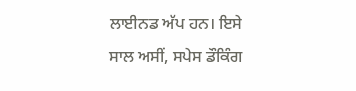ਲਾਈਨਡ ਅੱਪ ਹਨ। ਇਸੇ ਸਾਲ ਅਸੀਂ, ਸਪੇਸ ਡੌਕਿੰਗ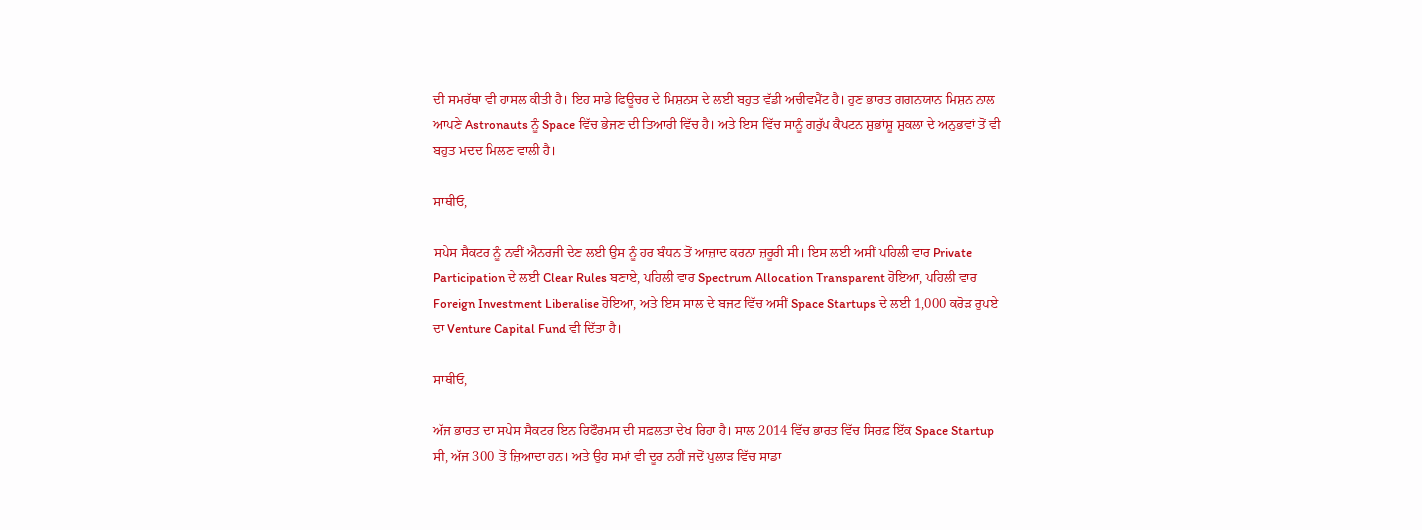ਦੀ ਸਮਰੱਥਾ ਵੀ ਹਾਸਲ ਕੀਤੀ ਹੈ। ਇਹ ਸਾਡੇ ਫਿਊਚਰ ਦੇ ਮਿਸ਼ਨਸ ਦੇ ਲਈ ਬਹੁਤ ਵੱਡੀ ਅਚੀਵਮੈਂਟ ਹੈ। ਹੁਣ ਭਾਰਤ ਗਗਨਯਾਨ ਮਿਸ਼ਨ ਨਾਲ ਆਪਣੇ Astronauts ਨੂੰ Space ਵਿੱਚ ਭੇਜਣ ਦੀ ਤਿਆਰੀ ਵਿੱਚ ਹੈ। ਅਤੇ ਇਸ ਵਿੱਚ ਸਾਨੂੰ ਗਰੁੱਪ ਕੈਪਟਨ ਸ਼ੁਭਾਂਸ਼ੂ ਸ਼ੁਕਲਾ ਦੇ ਅਨੁਭਵਾਂ ਤੋਂ ਵੀ ਬਹੁਤ ਮਦਦ ਮਿਲਣ ਵਾਲੀ ਹੈ।

ਸਾਥੀਓ,

ਸਪੇਸ ਸੈਕਟਰ ਨੂੰ ਨਵੀਂ ਐਨਰਜੀ ਦੇਣ ਲਈ ਉਸ ਨੂੰ ਹਰ ਬੰਧਨ ਤੋਂ ਆਜ਼ਾਦ ਕਰਨਾ ਜ਼ਰੂਰੀ ਸੀ। ਇਸ ਲਈ ਅਸੀਂ ਪਹਿਲੀ ਵਾਰ Private Participation ਦੇ ਲਈ Clear Rules ਬਣਾਏ, ਪਹਿਲੀ ਵਾਰ Spectrum Allocation Transparent ਹੋਇਆ, ਪਹਿਲੀ ਵਾਰ Foreign Investment Liberalise ਹੋਇਆ, ਅਤੇ ਇਸ ਸਾਲ ਦੇ ਬਜਟ ਵਿੱਚ ਅਸੀਂ Space Startups ਦੇ ਲਈ 1,000 ਕਰੋੜ ਰੁਪਏ ਦਾ Venture Capital Fund ਵੀ ਦਿੱਤਾ ਹੈ।

ਸਾਥੀਓ,

ਅੱਜ ਭਾਰਤ ਦਾ ਸਪੇਸ ਸੈਕਟਰ ਇਨ ਰਿਫੌਰਮਸ ਦੀ ਸਫ਼ਲਤਾ ਦੇਖ ਰਿਹਾ ਹੈ। ਸਾਲ 2014 ਵਿੱਚ ਭਾਰਤ ਵਿੱਚ ਸਿਰਫ਼ ਇੱਕ Space Startup ਸੀ, ਅੱਜ 300 ਤੋਂ ਜ਼ਿਆਦਾ ਹਨ। ਅਤੇ ਉਹ ਸਮਾਂ ਵੀ ਦੂਰ ਨਹੀਂ ਜਦੋਂ ਪੁਲਾੜ ਵਿੱਚ ਸਾਡਾ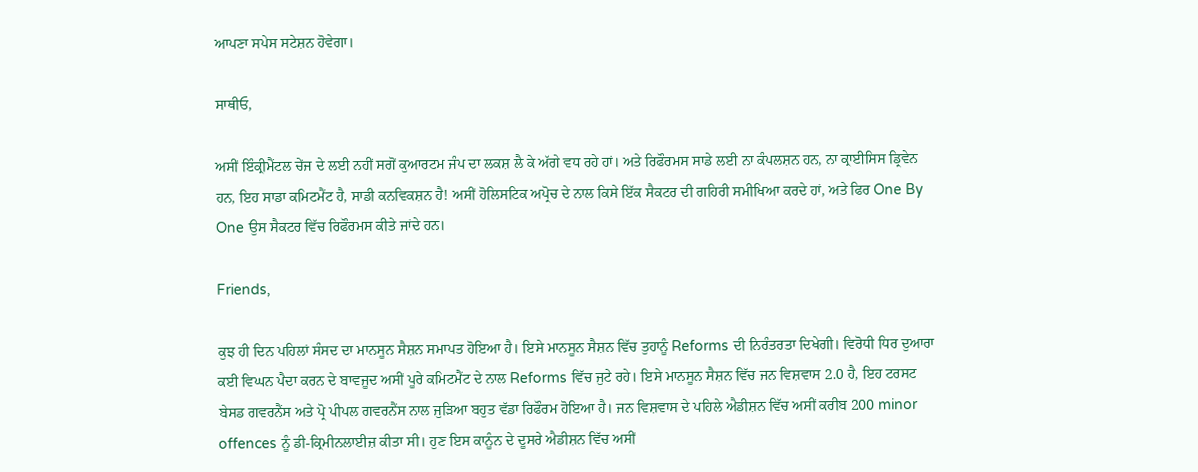ਆਪਣਾ ਸਪੇਸ ਸਟੇਸ਼ਨ ਹੋਵੇਗਾ।

ਸਾਥੀਓ,

ਅਸੀਂ ਇੰਕ੍ਰੀਮੈਂਟਲ ਚੇਂਜ ਦੇ ਲਈ ਨਹੀਂ ਸਗੋਂ ਕੁਆਰਟਮ ਜੰਪ ਦਾ ਲਕਸ਼ ਲੈ ਕੇ ਅੱਗੇ ਵਧ ਰਹੇ ਹਾਂ। ਅਤੇ ਰਿਫੌਰਮਸ ਸਾਡੇ ਲਈ ਨਾ ਕੰਪਲਸ਼ਨ ਹਨ, ਨਾ ਕ੍ਰਾਈਸਿਸ ਡ੍ਰਿਵੇਨ ਹਨ, ਇਹ ਸਾਡਾ ਕਮਿਟਮੈਂਟ ਹੈ, ਸਾਡੀ ਕਨਵਿਕਸ਼ਨ ਹੈ! ਅਸੀਂ ਹੋਲਿਸਟਿਕ ਅਪ੍ਰੋਚ ਦੇ ਨਾਲ ਕਿਸੇ ਇੱਕ ਸੈਕਟਰ ਦੀ ਗਹਿਰੀ ਸਮੀਖਿਆ ਕਰਦੇ ਹਾਂ, ਅਤੇ ਫਿਰ One By One ਉਸ ਸੈਕਟਰ ਵਿੱਚ ਰਿਫੌਰਮਸ ਕੀਤੇ ਜਾਂਦੇ ਹਨ।

Friends,

ਕੁਝ ਹੀ ਦਿਨ ਪਹਿਲਾਂ ਸੰਸਦ ਦਾ ਮਾਨਸੂਨ ਸੈਸ਼ਨ ਸਮਾਪਤ ਹੋਇਆ ਹੈ। ਇਸੇ ਮਾਨਸੂਨ ਸੈਸ਼ਨ ਵਿੱਚ ਤੁਹਾਨੂੰ Reforms ਦੀ ਨਿਰੰਤਰਤਾ ਦਿਖੇਗੀ। ਵਿਰੋਧੀ ਧਿਰ ਦੁਆਰਾ ਕਈ ਵਿਘਨ ਪੈਦਾ ਕਰਨ ਦੇ ਬਾਵਜੂਦ ਅਸੀਂ ਪੂਰੇ ਕਮਿਟਮੈਂਟ ਦੇ ਨਾਲ Reforms ਵਿੱਚ ਜੁਟੇ ਰਹੇ। ਇਸੇ ਮਾਨਸੂਨ ਸੈਸ਼ਨ ਵਿੱਚ ਜਨ ਵਿਸ਼ਵਾਸ 2.0 ਹੈ, ਇਹ ਟਰਸਟ ਬੇਸਡ ਗਵਰਨੈਂਸ ਅਤੇ ਪ੍ਰੋ ਪੀਪਲ ਗਵਰਨੈਂਸ ਨਾਲ ਜੁੜਿਆ ਬਹੁਤ ਵੱਡਾ ਰਿਫੌਰਮ ਹੋਇਆ ਹੈ। ਜਨ ਵਿਸ਼ਵਾਸ ਦੇ ਪਹਿਲੇ ਐਡੀਸ਼ਨ ਵਿੱਚ ਅਸੀਂ ਕਰੀਬ 200 minor offences ਨੂੰ ਡੀ-ਕ੍ਰਿਮੀਨਲਾਈਜ਼ ਕੀਤਾ ਸੀ। ਹੁਣ ਇਸ ਕਾਨੂੰਨ ਦੇ ਦੂਸਰੇ ਐਡੀਸ਼ਨ ਵਿੱਚ ਅਸੀਂ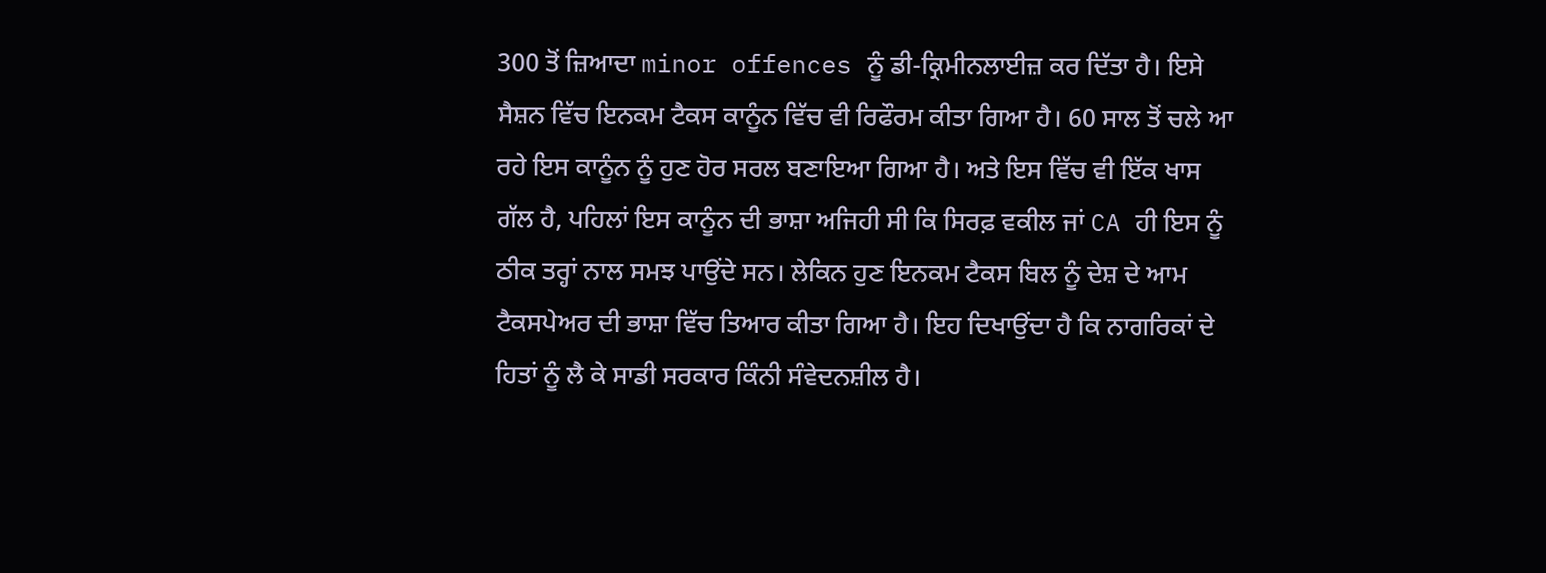300 ਤੋਂ ਜ਼ਿਆਦਾ minor offences ਨੂੰ ਡੀ-ਕ੍ਰਿਮੀਨਲਾਈਜ਼ ਕਰ ਦਿੱਤਾ ਹੈ। ਇਸੇ ਸੈਸ਼ਨ ਵਿੱਚ ਇਨਕਮ ਟੈਕਸ ਕਾਨੂੰਨ ਵਿੱਚ ਵੀ ਰਿਫੌਰਮ ਕੀਤਾ ਗਿਆ ਹੈ। 60 ਸਾਲ ਤੋਂ ਚਲੇ ਆ ਰਹੇ ਇਸ ਕਾਨੂੰਨ ਨੂੰ ਹੁਣ ਹੋਰ ਸਰਲ ਬਣਾਇਆ ਗਿਆ ਹੈ। ਅਤੇ ਇਸ ਵਿੱਚ ਵੀ ਇੱਕ ਖਾਸ ਗੱਲ ਹੈ, ਪਹਿਲਾਂ ਇਸ ਕਾਨੂੰਨ ਦੀ ਭਾਸ਼ਾ ਅਜਿਹੀ ਸੀ ਕਿ ਸਿਰਫ਼ ਵਕੀਲ ਜਾਂ CA ਹੀ ਇਸ ਨੂੰ ਠੀਕ ਤਰ੍ਹਾਂ ਨਾਲ ਸਮਝ ਪਾਉਂਦੇ ਸਨ। ਲੇਕਿਨ ਹੁਣ ਇਨਕਮ ਟੈਕਸ ਬਿਲ ਨੂੰ ਦੇਸ਼ ਦੇ ਆਮ ਟੈਕਸਪੇਅਰ ਦੀ ਭਾਸ਼ਾ ਵਿੱਚ ਤਿਆਰ ਕੀਤਾ ਗਿਆ ਹੈ। ਇਹ ਦਿਖਾਉਂਦਾ ਹੈ ਕਿ ਨਾਗਰਿਕਾਂ ਦੇ ਹਿਤਾਂ ਨੂੰ ਲੈ ਕੇ ਸਾਡੀ ਸਰਕਾਰ ਕਿੰਨੀ ਸੰਵੇਦਨਸ਼ੀਲ ਹੈ।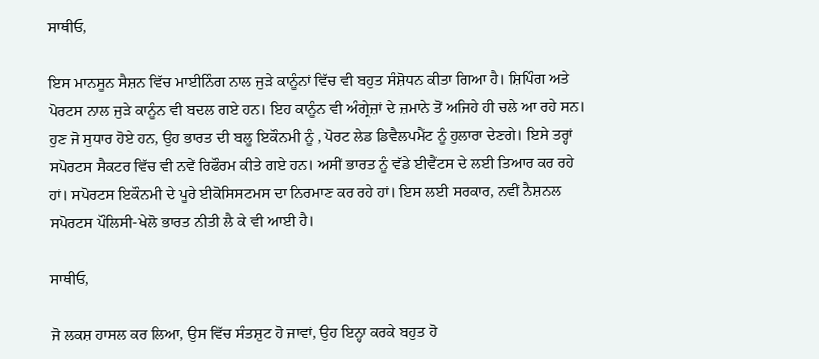ਸਾਥੀਓ,

ਇਸ ਮਾਨਸੂਨ ਸੈਸ਼ਨ ਵਿੱਚ ਮਾਈਨਿੰਗ ਨਾਲ ਜੁੜੇ ਕਾਨੂੰਨਾਂ ਵਿੱਚ ਵੀ ਬਹੁਤ ਸੰਸ਼ੋਧਨ ਕੀਤਾ ਗਿਆ ਹੈ। ਸ਼ਿਪਿੰਗ ਅਤੇ ਪੋਰਟਸ ਨਾਲ ਜੁੜੇ ਕਾਨੂੰਨ ਵੀ ਬਦਲ ਗਏ ਹਨ। ਇਹ ਕਾਨੂੰਨ ਵੀ ਅੰਗ੍ਰੇਜ਼ਾਂ ਦੇ ਜ਼ਮਾਨੇ ਤੋਂ ਅਜਿਹੇ ਹੀ ਚਲੇ ਆ ਰਹੇ ਸਨ। ਹੁਣ ਜੋ ਸੁਧਾਰ ਹੋਏ ਹਨ, ਉਹ ਭਾਰਤ ਦੀ ਬਲੂ ਇਕੌਨਮੀ ਨੂੰ , ਪੋਰਟ ਲੇਡ ਡਿਵੈਲਪਮੈਂਟ ਨੂੰ ਹੁਲਾਰਾ ਦੇਣਗੇ। ਇਸੇ ਤਰ੍ਹਾਂ ਸਪੋਰਟਸ ਸੈਕਟਰ ਵਿੱਚ ਵੀ ਨਵੇਂ ਰਿਫੌਰਮ ਕੀਤੇ ਗਏ ਹਨ। ਅਸੀਂ ਭਾਰਤ ਨੂੰ ਵੱਡੇ ਈਵੈਂਟਸ ਦੇ ਲਈ ਤਿਆਰ ਕਰ ਰਹੇ ਹਾਂ। ਸਪੋਰਟਸ ਇਕੌਨਮੀ ਦੇ ਪੂਰੇ ਈਕੋਸਿਸਟਮਸ ਦਾ ਨਿਰਮਾਣ ਕਰ ਰਹੇ ਹਾਂ। ਇਸ ਲਈ ਸਰਕਾਰ, ਨਵੀਂ ਨੈਸ਼ਨਲ ਸਪੋਰਟਸ ਪੌਲਿਸੀ-ਖੇਲੋ ਭਾਰਤ ਨੀਤੀ ਲੈ ਕੇ ਵੀ ਆਈ ਹੈ।

ਸਾਥੀਓ,

ਜੋ ਲਕਸ਼ ਹਾਸਲ ਕਰ ਲਿਆ, ਉਸ ਵਿੱਚ ਸੰਤਸ਼ੁਟ ਹੋ ਜਾਵਾਂ, ਉਹ ਇਨ੍ਹਾ ਕਰਕੇ ਬਹੁਤ ਹੋ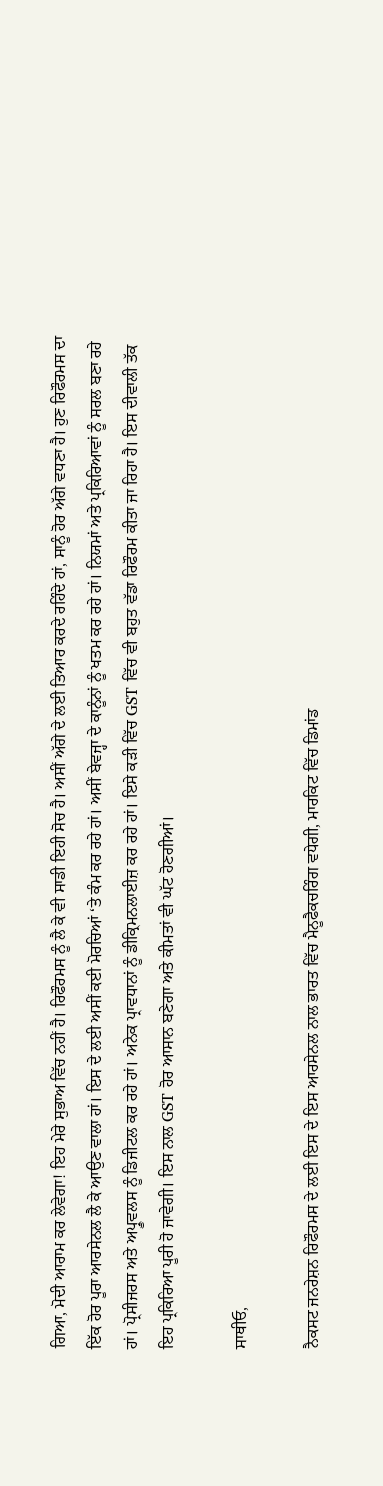ਗਿਆ, ਮੋਦੀ ਆਰਾਮ ਕਰ ਲੇਵੇਗਾ! ਇਹ ਮੇਰੇ ਸੁਭਾਅ ਵਿੱਚ ਨਹੀਂ ਹੈ। ਰਿਫੌਰਮਸ ਨੂੰ ਲੈ ਕੇ ਵੀ ਸਾਡੀ ਇਹੀ ਸੋਚ ਹੈ। ਅਸੀਂ ਅੱਗੇ ਦੇ ਲਈ ਤਿਆਰ ਕਰਦੇ ਰਹਿੰਦੇ ਹਾਂ, ਸਾਨੂੰ ਹੋਰ ਅੱਗੇ ਵਧਣਾ ਹੈ। ਹੁਣ ਰਿਫੌਰਮਸ ਦਾ ਇੱਕ ਹੋਰ ਪੂਰਾ ਆਰਸੇਨਲ ਲੈ ਕੇ ਆਉਣ ਵਾਲਾ ਹਾਂ। ਇਸ ਦੇ ਲਈ ਅਸੀਂ ਕਈ ਮੋਰਚਿਆਂ ‘ਤੇ ਕੰਮ ਕਰ ਰਹੇ ਹਾਂ। ਅਸੀਂ ਬੇਵਜ੍ਹਾ ਦੇ ਕਾਨੂੰਨਾਂ ਨੂੰ ਖਤਮ ਕਰ ਰਹੇ ਹਾਂ। ਨਿਯਮਾਂ ਅਤੇ ਪ੍ਰਕਿਰਿਆਵਾਂ ਨੂੰ ਸਰਲ ਬਣਾ ਰਹੇ ਹਾਂ। ਪ੍ਰੋਸੀਜਰਸ ਅਤੇ ਅਪ੍ਰੂਵਲਸ ਨੂੰ ਡਿਜੀਟਲ ਕਰ ਰਹੇ ਹਾਂ। ਅਨੇਕ ਪ੍ਰਾਵਧਾਨਾਂ ਨੂੰ ਡੀਕ੍ਰਿਮਨਲਾਈਜ਼ ਕਰ ਰਹੇ ਹਾਂ। ਇਸੇ ਕੜੀ ਵਿੱਚ GST ਵਿੱਚ ਵੀ ਬਹੁਤ ਵੱਡਾ ਰਿਫੌਰਮ ਕੀਤਾ ਜਾ ਰਿਹਾ ਹੈ। ਇਸ ਦੀਵਾਲੀ ਤੱਕ ਇਹ ਪ੍ਰਕਿਰਿਆ ਪੂਰੀ ਹੋ ਜਾਵੇਗੀ। ਇਸ ਨਾਲ GST ਹੋਰ ਆਸਾਨ ਬਣੇਗਾ ਅਤੇ ਕੀਮਤਾਂ ਵੀ ਘੱਟ ਹੋਣਗੀਆਂ।

ਸਾਥੀਓ,

ਨੈਕਸਟ ਜਨਰੇਸ਼ਨ ਰਿਫੌਰਮਸ ਦੇ ਲਈ ਇਸ ਦੇ ਇਸ ਆਰਸੇਨਲ ਨਾਲ ਭਾਰਤ ਵਿੱਚ ਮੈਨੂਫੈਕਚਰਿੰਗ ਵਧੇਗੀ, ਮਾਰਕਿਟ ਵਿੱਚ ਡਿਮਾਂਡ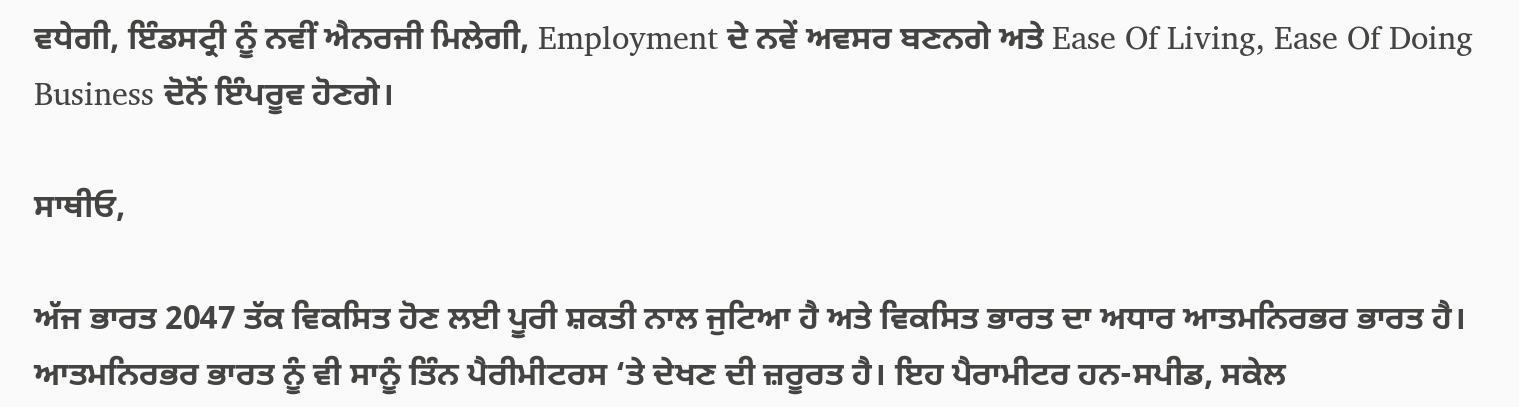ਵਧੇਗੀ, ਇੰਡਸਟ੍ਰੀ ਨੂੰ ਨਵੀਂ ਐਨਰਜੀ ਮਿਲੇਗੀ, Employment ਦੇ ਨਵੇਂ ਅਵਸਰ ਬਣਨਗੇ ਅਤੇ Ease Of Living, Ease Of Doing Business ਦੋਨੋਂ ਇੰਪਰੂਵ ਹੋਣਗੇ।

ਸਾਥੀਓ,

ਅੱਜ ਭਾਰਤ 2047 ਤੱਕ ਵਿਕਸਿਤ ਹੋਣ ਲਈ ਪੂਰੀ ਸ਼ਕਤੀ ਨਾਲ ਜੁਟਿਆ ਹੈ ਅਤੇ ਵਿਕਸਿਤ ਭਾਰਤ ਦਾ ਅਧਾਰ ਆਤਮਨਿਰਭਰ ਭਾਰਤ ਹੈ। ਆਤਮਨਿਰਭਰ ਭਾਰਤ ਨੂੰ ਵੀ ਸਾਨੂੰ ਤਿੰਨ ਪੈਰੀਮੀਟਰਸ ‘ਤੇ ਦੇਖਣ ਦੀ ਜ਼ਰੂਰਤ ਹੈ। ਇਹ ਪੈਰਾਮੀਟਰ ਹਨ-ਸਪੀਡ, ਸਕੇਲ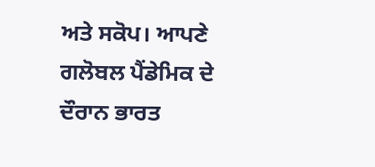ਅਤੇ ਸਕੋਪ। ਆਪਣੇ ਗਲੋਬਲ ਪੈਂਡੇਮਿਕ ਦੇ ਦੌਰਾਨ ਭਾਰਤ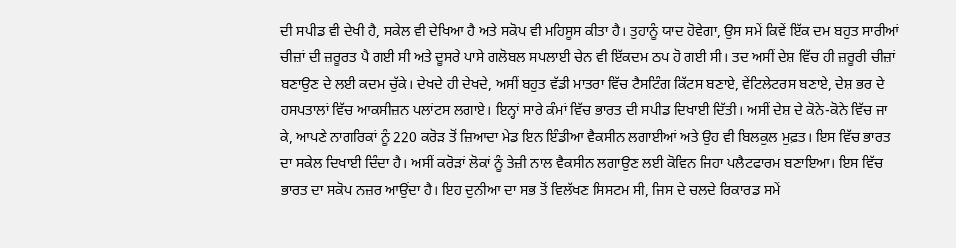ਦੀ ਸਪੀਡ ਵੀ ਦੇਖੀ ਹੈ, ਸਕੇਲ ਵੀ ਦੇਖਿਆ ਹੈ ਅਤੇ ਸਕੋਪ ਵੀ ਮਹਿਸੂਸ ਕੀਤਾ ਹੈ। ਤੁਹਾਨੂੰ ਯਾਦ ਹੋਵੇਗਾ, ਉਸ ਸਮੇਂ ਕਿਵੇਂ ਇੱਕ ਦਮ ਬਹੁਤ ਸਾਰੀਆਂ ਚੀਜ਼ਾਂ ਦੀ ਜ਼ਰੂਰਤ ਪੈ ਗਈ ਸੀ ਅਤੇ ਦੂਸਰੇ ਪਾਸੇ ਗਲੋਬਲ ਸਪਲਾਈ ਚੇਨ ਵੀ ਇੱਕਦਮ ਠਪ ਹੋ ਗਈ ਸੀ। ਤਦ ਅਸੀਂ ਦੇਸ਼ ਵਿੱਚ ਹੀ ਜ਼ਰੂਰੀ ਚੀਜ਼ਾਂ ਬਣਾਉਣ ਦੇ ਲਈ ਕਦਮ ਚੁੱਕੇ। ਦੇਖਦੇ ਹੀ ਦੇਖਦੇ, ਅਸੀਂ ਬਹੁਤ ਵੱਡੀ ਮਾਤਰਾ ਵਿੱਚ ਟੈਸਟਿੰਗ ਕਿੱਟਸ ਬਣਾਏ, ਵੇਂਟਿਲੇਟਰਸ ਬਣਾਏ, ਦੇਸ਼ ਭਰ ਦੇ ਹਸਪਤਾਲਾਂ ਵਿੱਚ ਆਕਸੀਜ਼ਨ ਪਲਾਂਟਸ ਲਗਾਏ। ਇਨ੍ਹਾਂ ਸਾਰੇ ਕੰਮਾਂ ਵਿੱਚ ਭਾਰਤ ਦੀ ਸਪੀਡ ਦਿਖਾਈ ਦਿੱਤੀ। ਅਸੀਂ ਦੇਸ਼ ਦੇ ਕੋਨੇ-ਕੋਨੇ ਵਿੱਚ ਜਾ ਕੇ, ਆਪਣੇ ਨਾਗਰਿਕਾਂ ਨੂੰ 220 ਕਰੋੜ ਤੋਂ ਜ਼ਿਆਦਾ ਮੇਡ ਇਨ ਇੰਡੀਆ ਵੈਕਸੀਨ ਲਗਾਈਆਂ ਅਤੇ ਉਹ ਵੀ ਬਿਲਕੁਲ ਮੁਫ਼ਤ। ਇਸ ਵਿੱਚ ਭਾਰਤ ਦਾ ਸਕੇਲ ਦਿਖਾਈ ਦਿੰਦਾ ਹੈ। ਅਸੀਂ ਕਰੋੜਾਂ ਲੋਕਾਂ ਨੂੰ ਤੇਜ਼ੀ ਨਾਲ ਵੈਕਸੀਨ ਲਗਾਉਣ ਲਈ ਕੋਵਿਨ ਜਿਹਾ ਪਲੈਟਫਾਰਮ ਬਣਾਇਆ। ਇਸ ਵਿੱਚ ਭਾਰਤ ਦਾ ਸਕੋਪ ਨਜ਼ਰ ਆਉਂਦਾ ਹੈ। ਇਹ ਦੁਨੀਆ ਦਾ ਸਭ ਤੋਂ ਵਿਲੱਖਣ ਸਿਸਟਮ ਸੀ, ਜਿਸ ਦੇ ਚਲਦੇ ਰਿਕਾਰਡ ਸਮੇਂ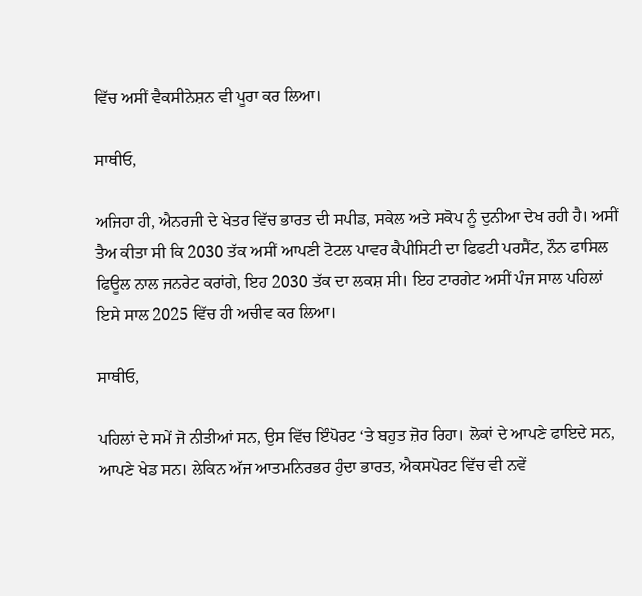ਵਿੱਚ ਅਸੀਂ ਵੈਕਸੀਨੇਸ਼ਨ ਵੀ ਪੂਰਾ ਕਰ ਲਿਆ।

ਸਾਥੀਓ,

ਅਜਿਹਾ ਹੀ, ਐਨਰਜੀ ਦੇ ਖੇਤਰ ਵਿੱਚ ਭਾਰਤ ਦੀ ਸਪੀਡ, ਸਕੇਲ ਅਤੇ ਸਕੋਪ ਨੂੰ ਦੁਨੀਆ ਦੇਖ ਰਹੀ ਹੈ। ਅਸੀਂ ਤੈਅ ਕੀਤਾ ਸੀ ਕਿ 2030 ਤੱਕ ਅਸੀਂ ਆਪਣੀ ਟੋਟਲ ਪਾਵਰ ਕੈਪੀਸਿਟੀ ਦਾ ਫਿਫਟੀ ਪਰਸੈਂਟ, ਨੌਨ ਫਾਸਿਲ ਫਿਊਲ ਨਾਲ ਜਨਰੇਟ ਕਰਾਂਗੇ, ਇਹ 2030 ਤੱਕ ਦਾ ਲਕਸ਼ ਸੀ। ਇਹ ਟਾਰਗੇਟ ਅਸੀਂ ਪੰਜ ਸਾਲ ਪਹਿਲਾਂ ਇਸੇ ਸਾਲ 2025 ਵਿੱਚ ਹੀ ਅਚੀਵ ਕਰ ਲਿਆ।

ਸਾਥੀਓ,

ਪਹਿਲਾਂ ਦੇ ਸਮੇਂ ਜੋ ਨੀਤੀਆਂ ਸਨ, ਉਸ ਵਿੱਚ ਇੰਪੋਰਟ ‘ਤੇ ਬਹੁਤ ਜ਼ੋਰ ਰਿਹਾ। ਲੋਕਾਂ ਦੇ ਆਪਣੇ ਫਾਇਦੇ ਸਨ, ਆਪਣੇ ਖੇਡ ਸਨ। ਲੇਕਿਨ ਅੱਜ ਆਤਮਨਿਰਭਰ ਹੁੰਦਾ ਭਾਰਤ, ਐਕਸਪੋਰਟ ਵਿੱਚ ਵੀ ਨਵੇਂ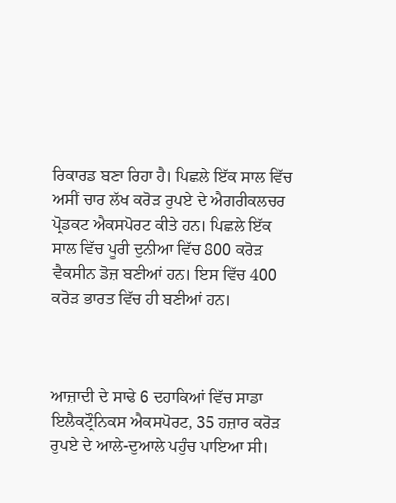ਰਿਕਾਰਡ ਬਣਾ ਰਿਹਾ ਹੈ। ਪਿਛਲੇ ਇੱਕ ਸਾਲ ਵਿੱਚ ਅਸੀਂ ਚਾਰ ਲੱਖ ਕਰੋੜ ਰੁਪਏ ਦੇ ਐਗਰੀਕਲਚਰ ਪ੍ਰੋਡਕਟ ਐਕਸਪੋਰਟ ਕੀਤੇ ਹਨ। ਪਿਛਲੇ ਇੱਕ ਸਾਲ ਵਿੱਚ ਪੂਰੀ ਦੁਨੀਆ ਵਿੱਚ 800 ਕਰੋੜ ਵੈਕਸੀਨ ਡੋਜ਼ ਬਣੀਆਂ ਹਨ। ਇਸ ਵਿੱਚ 400 ਕਰੋੜ ਭਾਰਤ ਵਿੱਚ ਹੀ ਬਣੀਆਂ ਹਨ।



ਆਜ਼ਾਦੀ ਦੇ ਸਾਢੇ 6 ਦਹਾਕਿਆਂ ਵਿੱਚ ਸਾਡਾ ਇਲੈਕਟ੍ਰੌਨਿਕਸ ਐਕਸਪੋਰਟ, 35 ਹਜ਼ਾਰ ਕਰੋੜ ਰੁਪਏ ਦੇ ਆਲੇ-ਦੁਆਲੇ ਪਹੁੰਚ ਪਾਇਆ ਸੀ।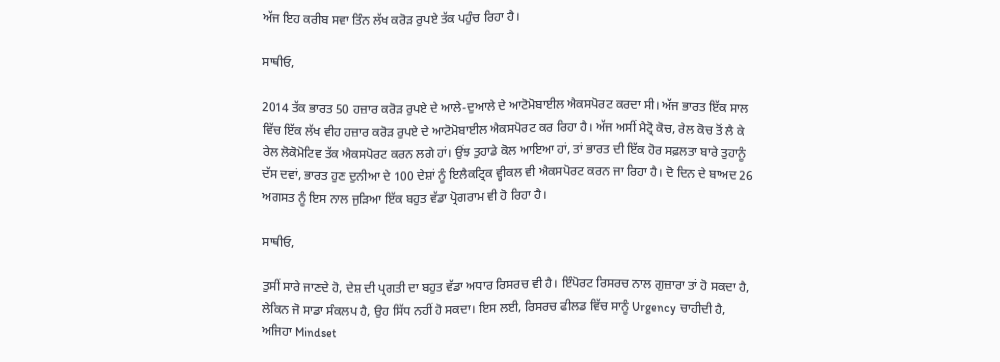ਅੱਜ ਇਹ ਕਰੀਬ ਸਵਾ ਤਿੰਨ ਲੱਖ ਕਰੋੜ ਰੁਪਏ ਤੱਕ ਪਹੁੰਚ ਰਿਹਾ ਹੈ।

ਸਾਥੀਓ,

2014 ਤੱਕ ਭਾਰਤ 50 ਹਜ਼ਾਰ ਕਰੋੜ ਰੁਪਏ ਦੇ ਆਲੇ-ਦੁਆਲੇ ਦੇ ਆਟੋਮੋਬਾਈਲ ਐਕਸਪੋਰਟ ਕਰਦਾ ਸੀ। ਅੱਜ ਭਾਰਤ ਇੱਕ ਸਾਲ ਵਿੱਚ ਇੱਕ ਲੱਖ ਵੀਹ ਹਜ਼ਾਰ ਕਰੋੜ ਰੁਪਏ ਦੇ ਆਟੋਮੋਬਾਈਲ ਐਕਸਪੋਰਟ ਕਰ ਰਿਹਾ ਹੈ। ਅੱਜ ਅਸੀਂ ਮੈਟ੍ਰੋ ਕੋਚ, ਰੇਲ ਕੋਚ ਤੋਂ ਲੈ ਕੇ ਰੇਲ ਲੋਕੋਮੋਟਿਵ ਤੱਕ ਐਕਸਪੋਰਟ ਕਰਨ ਲਗੇ ਹਾਂ। ਉਂਝ ਤੁਹਾਡੇ ਕੋਲ ਆਇਆ ਹਾਂ, ਤਾਂ ਭਾਰਤ ਦੀ ਇੱਕ ਹੋਰ ਸਫ਼ਲਤਾ ਬਾਰੇ ਤੁਹਾਨੂੰ ਦੱਸ ਦਵਾਂ, ਭਾਰਤ ਹੁਣ ਦੁਨੀਆ ਦੇ 100 ਦੇਸ਼ਾਂ ਨੂੰ ਇਲੈਕਟ੍ਰਿਕ ਵ੍ਹੀਕਲ ਵੀ ਐਕਸਪੋਰਟ ਕਰਨ ਜਾ ਰਿਹਾ ਹੈ। ਦੋ ਦਿਨ ਦੇ ਬਾਅਦ 26 ਅਗਸਤ ਨੂੰ ਇਸ ਨਾਲ ਜੁੜਿਆ ਇੱਕ ਬਹੁਤ ਵੱਡਾ ਪ੍ਰੋਗਰਾਮ ਵੀ ਹੋ ਰਿਹਾ ਹੈ।

ਸਾਥੀਓ,

ਤੁਸੀਂ ਸਾਰੇ ਜਾਣਦੇ ਹੋ, ਦੇਸ਼ ਦੀ ਪ੍ਰਗਤੀ ਦਾ ਬਹੁਤ ਵੱਡਾ ਅਧਾਰ ਰਿਸਰਚ ਵੀ ਹੈ। ਇੰਪੋਰਟ ਰਿਸਰਚ ਨਾਲ ਗੁਜ਼ਾਰਾ ਤਾਂ ਹੋ ਸਕਦਾ ਹੈ, ਲੇਕਿਨ ਜੋ ਸਾਡਾ ਸੰਕਲਪ ਹੈ, ਉਹ ਸਿੱਧ ਨਹੀਂ ਹੋ ਸਕਦਾ। ਇਸ ਲਈ, ਰਿਸਰਚ ਫੀਲਡ ਵਿੱਚ ਸਾਨੂੰ Urgency ਚਾਹੀਦੀ ਹੈ, ਅਜਿਹਾ Mindset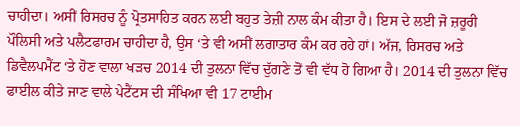ਚਾਹੀਦਾ। ਅਸੀਂ ਰਿਸਰਚ ਨੂੰ ਪ੍ਰੋਤਸਾਹਿਤ ਕਰਨ ਲਈ ਬਹੁਤ ਤੇਜ਼ੀ ਨਾਲ ਕੰਮ ਕੀਤਾ ਹੈ। ਇਸ ਦੇ ਲਈ ਜੋ ਜ਼ਰੂਰੀ ਪੌਲਿਸੀ ਅਤੇ ਪਲੈਟਫਾਰਮ ਚਾਹੀਦਾ ਹੈ, ਉਸ ‘ਤੇ ਵੀ ਅਸੀਂ ਲਗਾਤਾਰ ਕੰਮ ਕਰ ਰਹੇ ਹਾਂ। ਅੱਜ, ਰਿਸਰਚ ਅਤੇ ਡਿਵੈਲਪਮੈਂਟ ‘ਤੇ ਹੋਣ ਵਾਲਾ ਖੜਚ 2014 ਦੀ ਤੁਲਨਾ ਵਿੱਚ ਦੁੱਗਣੇ ਤੋਂ ਵੀ ਵੱਧ ਹੋ ਗਿਆ ਹੈ। 2014 ਦੀ ਤੁਲਨਾ ਵਿੱਚ ਫਾਈਲ ਕੀਤੇ ਜਾਣ ਵਾਲੇ ਪੇਟੈਂਟਸ ਦੀ ਸੰਖਿਆ ਵੀ 17 ਟਾਈਮ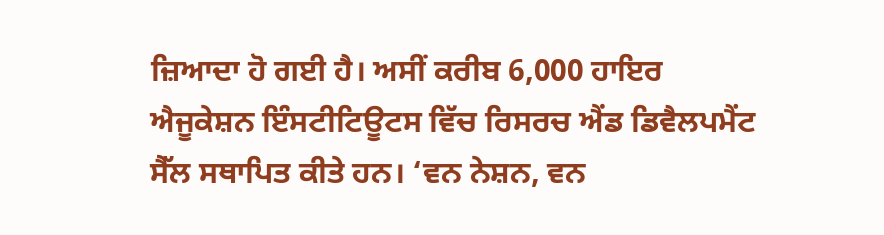ਜ਼ਿਆਦਾ ਹੋ ਗਈ ਹੈ। ਅਸੀਂ ਕਰੀਬ 6,000 ਹਾਇਰ ਐਜੂਕੇਸ਼ਨ ਇੰਸਟੀਟਿਊਟਸ ਵਿੱਚ ਰਿਸਰਚ ਐਂਡ ਡਿਵੈਲਪਮੈਂਟ ਸੈੱਲ ਸਥਾਪਿਤ ਕੀਤੇ ਹਨ। ‘ਵਨ ਨੇਸ਼ਨ, ਵਨ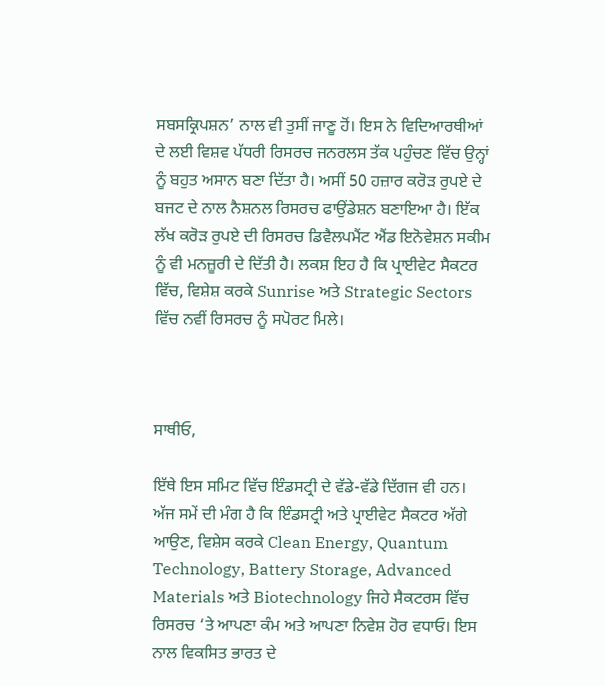ਸਬਸਕ੍ਰਿਪਸ਼ਨ’ ਨਾਲ ਵੀ ਤੁਸੀਂ ਜਾਣੂ ਹੋਂ। ਇਸ ਨੇ ਵਿਦਿਆਰਥੀਆਂ ਦੇ ਲਈ ਵਿਸ਼ਵ ਪੱਧਰੀ ਰਿਸਰਚ ਜਨਰਲਸ ਤੱਕ ਪਹੁੰਚਣ ਵਿੱਚ ਉਨ੍ਹਾਂ ਨੂੰ ਬਹੁਤ ਅਸਾਨ ਬਣਾ ਦਿੱਤਾ ਹੈ। ਅਸੀਂ 50 ਹਜ਼ਾਰ ਕਰੋੜ ਰੁਪਏ ਦੇ ਬਜਟ ਦੇ ਨਾਲ ਨੈਸ਼ਨਲ ਰਿਸਰਚ ਫਾਉਂਡੇਸ਼ਨ ਬਣਾਇਆ ਹੈ। ਇੱਕ ਲੱਖ ਕਰੋੜ ਰੁਪਏ ਦੀ ਰਿਸਰਚ ਡਿਵੈਲਪਮੈਂਟ ਐਂਡ ਇਨੋਵੇਸ਼ਨ ਸਕੀਮ ਨੂੰ ਵੀ ਮਨਜ਼ੂਰੀ ਦੇ ਦਿੱਤੀ ਹੈ। ਲਕਸ਼ ਇਹ ਹੈ ਕਿ ਪ੍ਰਾਈਵੇਟ ਸੈਕਟਰ ਵਿੱਚ, ਵਿਸ਼ੇਸ਼ ਕਰਕੇ Sunrise ਅਤੇ Strategic Sectors ਵਿੱਚ ਨਵੀਂ ਰਿਸਰਚ ਨੂੰ ਸਪੋਰਟ ਮਿਲੇ।



ਸਾਥੀਓ,

ਇੱਥੇ ਇਸ ਸਮਿਟ ਵਿੱਚ ਇੰਡਸਟ੍ਰੀ ਦੇ ਵੱਡੇ-ਵੱਡੇ ਦਿੱਗਜ ਵੀ ਹਨ। ਅੱਜ ਸਮੇਂ ਦੀ ਮੰਗ ਹੈ ਕਿ ਇੰਡਸਟ੍ਰੀ ਅਤੇ ਪ੍ਰਾਈਵੇਟ ਸੈਕਟਰ ਅੱਗੇ ਆਉਣ, ਵਿਸ਼ੇਸ ਕਰਕੇ Clean Energy, Quantum Technology, Battery Storage, Advanced Materials ਅਤੇ Biotechnology ਜਿਹੇ ਸੈਕਟਰਸ ਵਿੱਚ ਰਿਸਰਚ ‘ਤੇ ਆਪਣਾ ਕੰਮ ਅਤੇ ਆਪਣਾ ਨਿਵੇਸ਼ ਹੋਰ ਵਧਾਓ। ਇਸ ਨਾਲ ਵਿਕਸਿਤ ਭਾਰਤ ਦੇ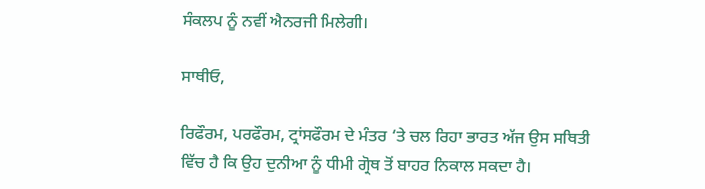ਸੰਕਲਪ ਨੂੰ ਨਵੀਂ ਐਨਰਜੀ ਮਿਲੇਗੀ।

ਸਾਥੀਓ,

ਰਿਫੌਰਮ, ਪਰਫੌਰਮ, ਟ੍ਰਾਂਸਫੌਰਮ ਦੇ ਮੰਤਰ ‘ਤੇ ਚਲ ਰਿਹਾ ਭਾਰਤ ਅੱਜ ਉਸ ਸਥਿਤੀ ਵਿੱਚ ਹੈ ਕਿ ਉਹ ਦੁਨੀਆ ਨੂੰ ਧੀਮੀ ਗ੍ਰੋਥ ਤੋਂ ਬਾਹਰ ਨਿਕਾਲ ਸਕਦਾ ਹੈ।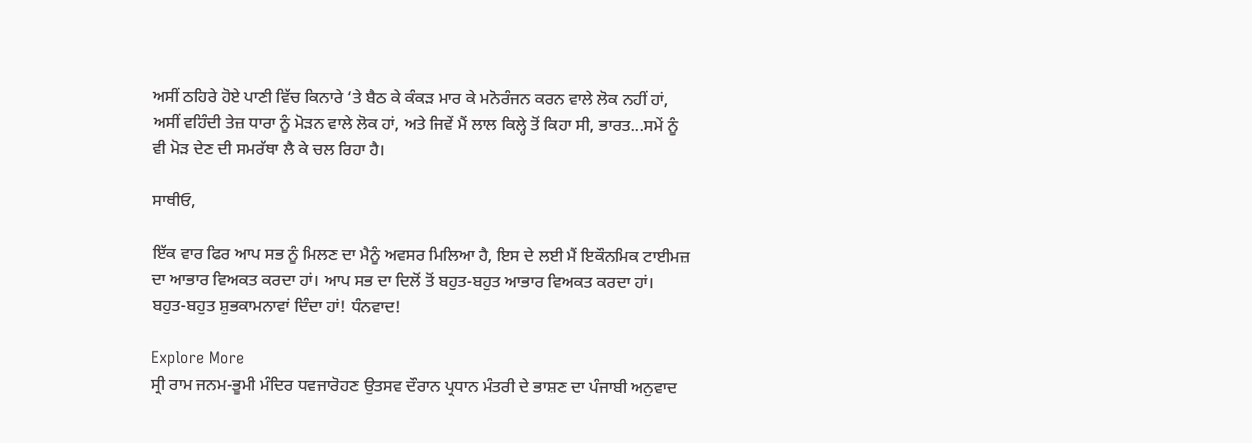ਅਸੀਂ ਠਹਿਰੇ ਹੋਏ ਪਾਣੀ ਵਿੱਚ ਕਿਨਾਰੇ ‘ਤੇ ਬੈਠ ਕੇ ਕੰਕੜ ਮਾਰ ਕੇ ਮਨੋਰੰਜਨ ਕਰਨ ਵਾਲੇ ਲੋਕ ਨਹੀਂ ਹਾਂ, ਅਸੀਂ ਵਹਿੰਦੀ ਤੇਜ਼ ਧਾਰਾ ਨੂੰ ਮੋੜਨ ਵਾਲੇ ਲੋਕ ਹਾਂ, ਅਤੇ ਜਿਵੇਂ ਮੈਂ ਲਾਲ ਕਿਲ੍ਹੇ ਤੋਂ ਕਿਹਾ ਸੀ, ਭਾਰਤ...ਸਮੇਂ ਨੂੰ ਵੀ ਮੋੜ ਦੇਣ ਦੀ ਸਮਰੱਥਾ ਲੈ ਕੇ ਚਲ ਰਿਹਾ ਹੈ।

ਸਾਥੀਓ,

ਇੱਕ ਵਾਰ ਫਿਰ ਆਪ ਸਭ ਨੂੰ ਮਿਲਣ ਦਾ ਮੈਨੂੰ ਅਵਸਰ ਮਿਲਿਆ ਹੈ, ਇਸ ਦੇ ਲਈ ਮੈਂ ਇਕੌਨਮਿਕ ਟਾਈਮਜ਼ ਦਾ ਆਭਾਰ ਵਿਅਕਤ ਕਰਦਾ ਹਾਂ। ਆਪ ਸਭ ਦਾ ਦਿਲੋਂ ਤੋਂ ਬਹੁਤ-ਬਹੁਤ ਆਭਾਰ ਵਿਅਕਤ ਕਰਦਾ ਹਾਂ। ਬਹੁਤ-ਬਹੁਤ ਸ਼ੁਭਕਾਮਨਾਵਾਂ ਦਿੰਦਾ ਹਾਂ! ਧੰਨਵਾਦ!

Explore More
ਸ੍ਰੀ ਰਾਮ ਜਨਮ-ਭੂਮੀ ਮੰਦਿਰ ਧਵਜਾਰੋਹਣ ਉਤਸਵ ਦੌਰਾਨ ਪ੍ਰਧਾਨ ਮੰਤਰੀ ਦੇ ਭਾਸ਼ਣ ਦਾ ਪੰਜਾਬੀ ਅਨੁਵਾਦ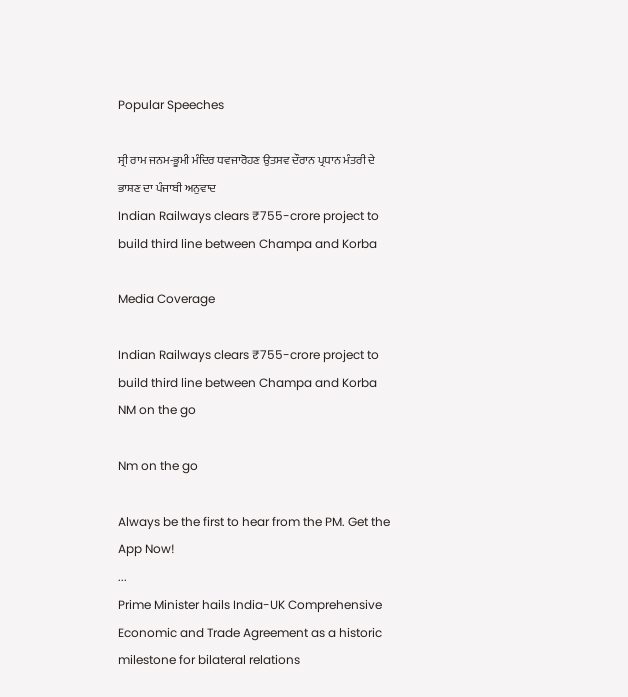Popular Speeches

ਸ੍ਰੀ ਰਾਮ ਜਨਮ-ਭੂਮੀ ਮੰਦਿਰ ਧਵਜਾਰੋਹਣ ਉਤਸਵ ਦੌਰਾਨ ਪ੍ਰਧਾਨ ਮੰਤਰੀ ਦੇ ਭਾਸ਼ਣ ਦਾ ਪੰਜਾਬੀ ਅਨੁਵਾਦ
Indian Railways clears ₹755-crore project to build third line between Champa and Korba

Media Coverage

Indian Railways clears ₹755-crore project to build third line between Champa and Korba
NM on the go

Nm on the go

Always be the first to hear from the PM. Get the App Now!
...
Prime Minister hails India-UK Comprehensive Economic and Trade Agreement as a historic milestone for bilateral relations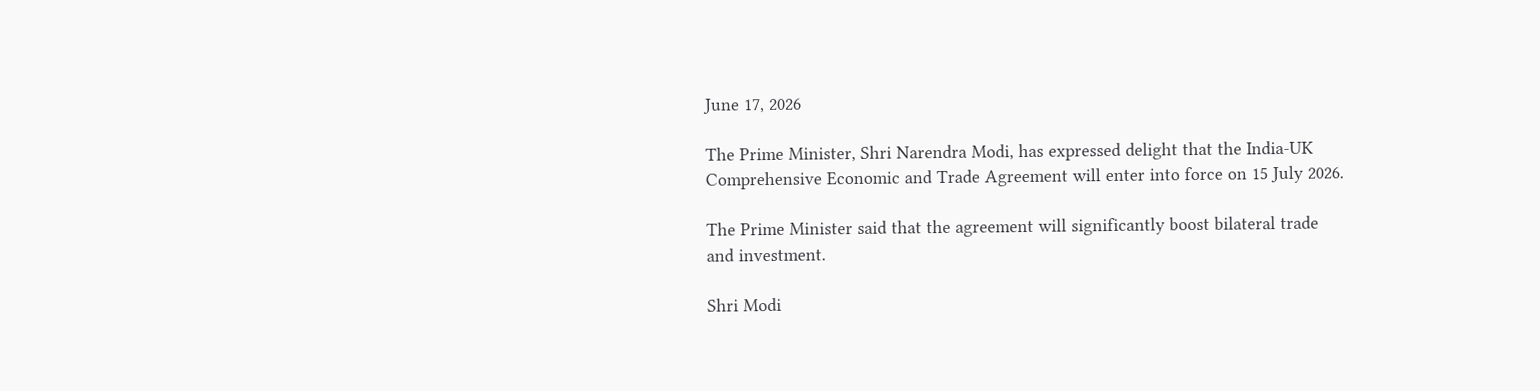June 17, 2026

The Prime Minister, Shri Narendra Modi, has expressed delight that the India-UK Comprehensive Economic and Trade Agreement will enter into force on 15 July 2026.

The Prime Minister said that the agreement will significantly boost bilateral trade and investment.

Shri Modi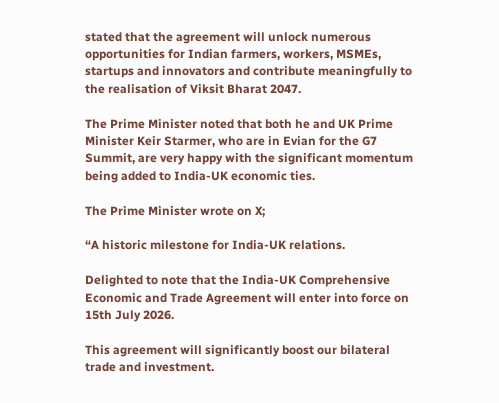stated that the agreement will unlock numerous opportunities for Indian farmers, workers, MSMEs, startups and innovators and contribute meaningfully to the realisation of Viksit Bharat 2047.

The Prime Minister noted that both he and UK Prime Minister Keir Starmer, who are in Evian for the G7 Summit, are very happy with the significant momentum being added to India-UK economic ties.

The Prime Minister wrote on X;

“A historic milestone for India-UK relations.

Delighted to note that the India-UK Comprehensive Economic and Trade Agreement will enter into force on 15th July 2026.

This agreement will significantly boost our bilateral trade and investment.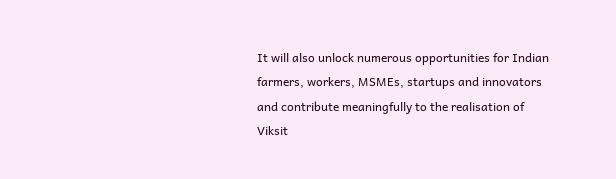It will also unlock numerous opportunities for Indian farmers, workers, MSMEs, startups and innovators and contribute meaningfully to the realisation of Viksit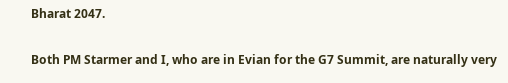Bharat 2047.

Both PM Starmer and I, who are in Evian for the G7 Summit, are naturally very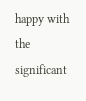happy with the significant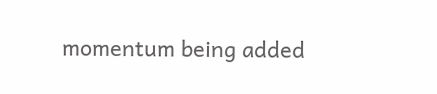momentum being added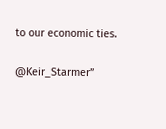to our economic ties.

@Keir_Starmer”